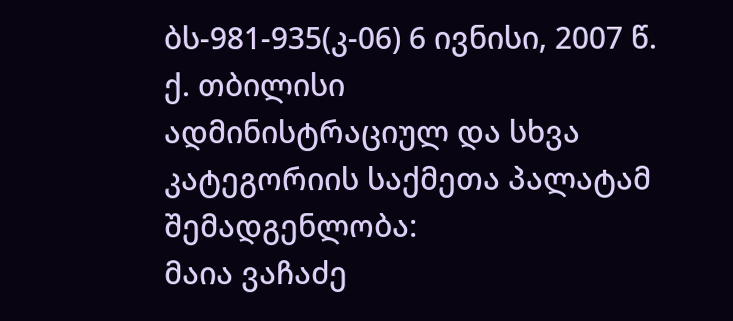ბს-981-935(კ-06) 6 ივნისი, 2007 წ.
ქ. თბილისი
ადმინისტრაციულ და სხვა კატეგორიის საქმეთა პალატამ
შემადგენლობა:
მაია ვაჩაძე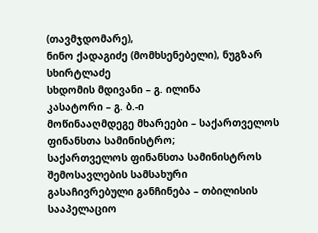(თავმჯდომარე),
ნინო ქადაგიძე (მომხსენებელი), ნუგზარ სხირტლაძე
სხდომის მდივანი – გ. ილინა
კასატორი – გ. ბ.-ი
მოწინააღმდეგე მხარეები – საქართველოს ფინანსთა სამინისტრო;
საქართველოს ფინანსთა სამინისტროს შემოსავლების სამსახური
გასაჩივრებული განჩინება – თბილისის სააპელაციო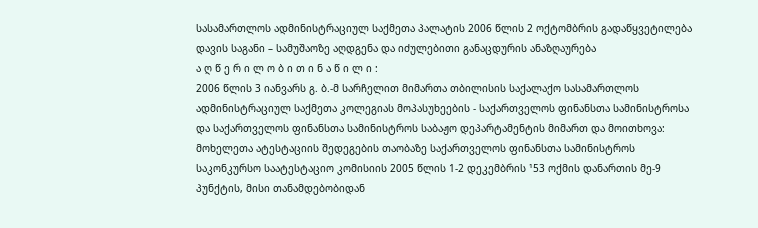სასამართლოს ადმინისტრაციულ საქმეთა პალატის 2006 წლის 2 ოქტომბრის გადაწყვეტილება
დავის საგანი – სამუშაოზე აღდგენა და იძულებითი განაცდურის ანაზღაურება
ა ღ წ ე რ ი ლ ო ბ ი თ ი ნ ა წ ი ლ ი :
2006 წლის 3 იანვარს გ. ბ.-მ სარჩელით მიმართა თბილისის საქალაქო სასამართლოს ადმინისტრაციულ საქმეთა კოლეგიას მოპასუხეების - საქართველოს ფინანსთა სამინისტროსა და საქართველოს ფინანსთა სამინისტროს საბაჟო დეპარტამენტის მიმართ და მოითხოვა: მოხელეთა ატესტაციის შედეგების თაობაზე საქართველოს ფინანსთა სამინისტროს საკონკურსო საატესტაციო კომისიის 2005 წლის 1-2 დეკემბრის ¹53 ოქმის დანართის მე-9 პუნქტის, მისი თანამდებობიდან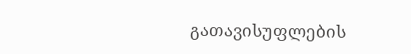გათავისუფლების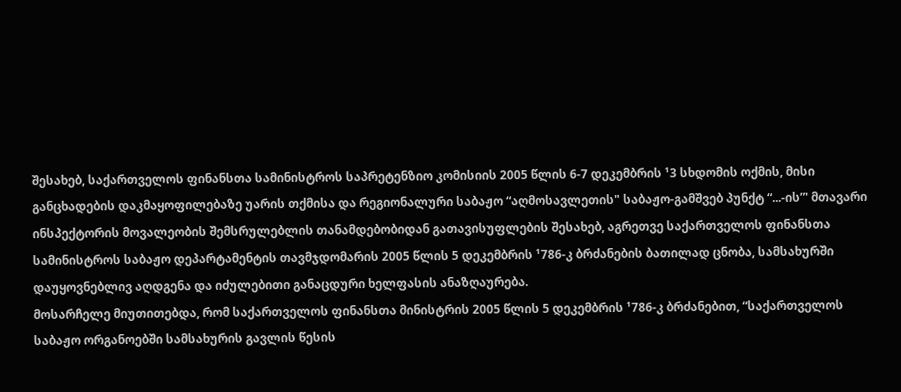შესახებ, საქართველოს ფინანსთა სამინისტროს საპრეტენზიო კომისიის 2005 წლის 6-7 დეკემბრის ¹3 სხდომის ოქმის, მისი განცხადების დაკმაყოფილებაზე უარის თქმისა და რეგიონალური საბაჟო “აღმოსავლეთის" საბაჟო-გამშვებ პუნქტ “...-ის”' მთავარი ინსპექტორის მოვალეობის შემსრულებლის თანამდებობიდან გათავისუფლების შესახებ, აგრეთვე საქართველოს ფინანსთა სამინისტროს საბაჟო დეპარტამენტის თავმჯდომარის 2005 წლის 5 დეკემბრის ¹786-კ ბრძანების ბათილად ცნობა, სამსახურში დაუყოვნებლივ აღდგენა და იძულებითი განაცდური ხელფასის ანაზღაურება.
მოსარჩელე მიუთითებდა, რომ საქართველოს ფინანსთა მინისტრის 2005 წლის 5 დეკემბრის ¹786-კ ბრძანებით, “საქართველოს საბაჟო ორგანოებში სამსახურის გავლის წესის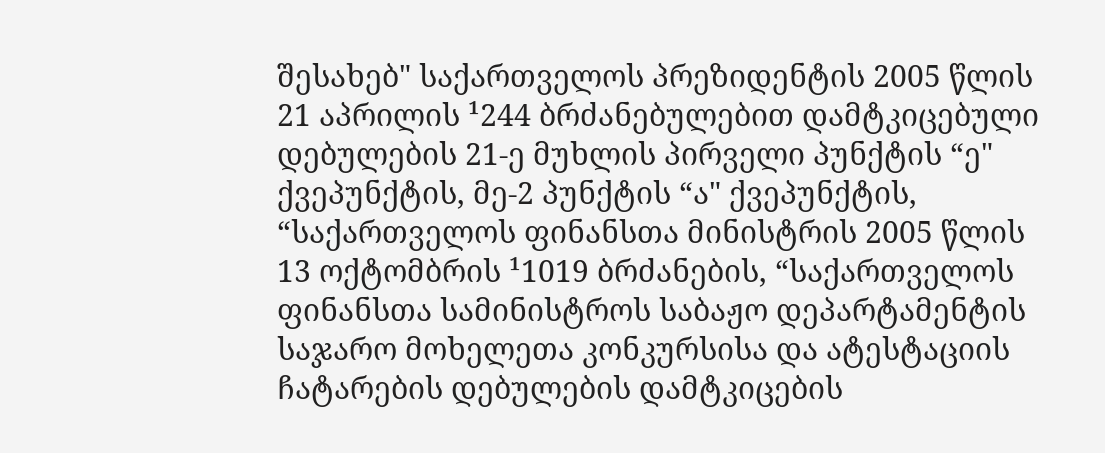შესახებ" საქართველოს პრეზიდენტის 2005 წლის 21 აპრილის ¹244 ბრძანებულებით დამტკიცებული დებულების 21-ე მუხლის პირველი პუნქტის “ე" ქვეპუნქტის, მე-2 პუნქტის “ა" ქვეპუნქტის, “საქართველოს ფინანსთა მინისტრის 2005 წლის 13 ოქტომბრის ¹1019 ბრძანების, “საქართველოს ფინანსთა სამინისტროს საბაჟო დეპარტამენტის საჯარო მოხელეთა კონკურსისა და ატესტაციის ჩატარების დებულების დამტკიცების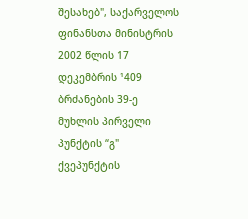შესახებ", საქარველოს ფინანსთა მინისტრის 2002 წლის 17 დეკემბრის ¹409 ბრძანების 39-ე მუხლის პირველი პუნქტის “გ" ქვეპუნქტის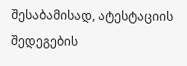შესაბამისად, ატესტაციის შედეგების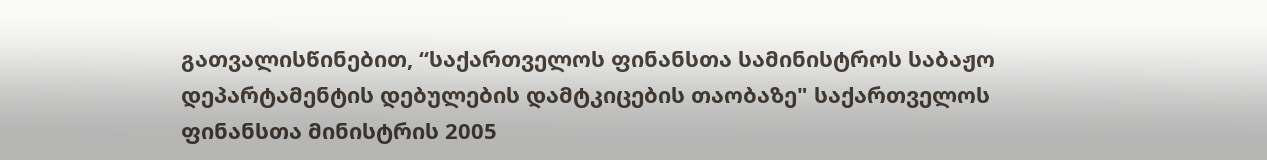გათვალისწინებით, “საქართველოს ფინანსთა სამინისტროს საბაჟო დეპარტამენტის დებულების დამტკიცების თაობაზე" საქართველოს ფინანსთა მინისტრის 2005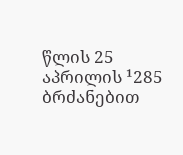წლის 25 აპრილის ¹285 ბრძანებით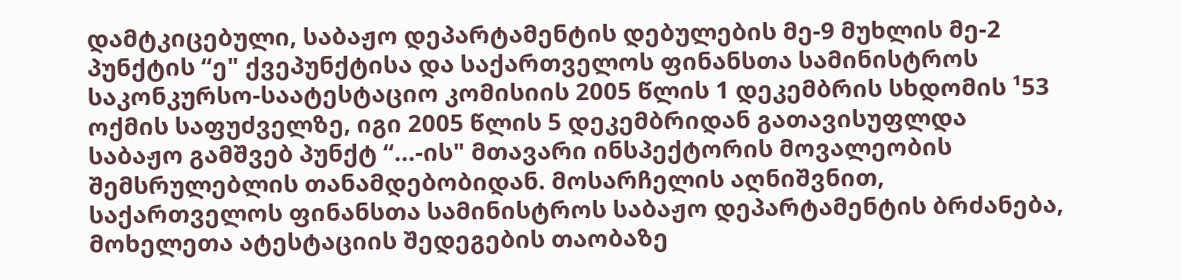დამტკიცებული, საბაჟო დეპარტამენტის დებულების მე-9 მუხლის მე-2 პუნქტის “ე" ქვეპუნქტისა და საქართველოს ფინანსთა სამინისტროს საკონკურსო-საატესტაციო კომისიის 2005 წლის 1 დეკემბრის სხდომის ¹53 ოქმის საფუძველზე, იგი 2005 წლის 5 დეკემბრიდან გათავისუფლდა საბაჟო გამშვებ პუნქტ “...-ის" მთავარი ინსპექტორის მოვალეობის შემსრულებლის თანამდებობიდან. მოსარჩელის აღნიშვნით, საქართველოს ფინანსთა სამინისტროს საბაჟო დეპარტამენტის ბრძანება, მოხელეთა ატესტაციის შედეგების თაობაზე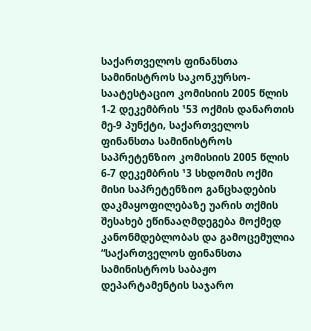საქართველოს ფინანსთა სამინისტროს საკონკურსო-საატესტაციო კომისიის 2005 წლის 1-2 დეკემბრის ¹53 ოქმის დანართის მე-9 პუნქტი, საქართველოს ფინანსთა სამინისტროს საპრეტენზიო კომისიის 2005 წლის 6-7 დეკემბრის ¹3 სხდომის ოქმი მისი საპრეტენზიო განცხადების დაკმაყოფილებაზე უარის თქმის შესახებ ეწინააღმდეგება მოქმედ კანონმდებლობას და გამოცემულია “საქართველოს ფინანსთა სამინისტროს საბაჟო დეპარტამენტის საჯარო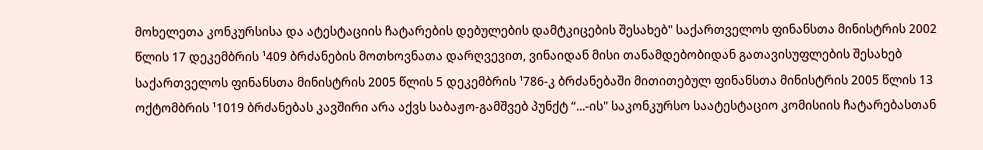მოხელეთა კონკურსისა და ატესტაციის ჩატარების დებულების დამტკიცების შესახებ" საქართველოს ფინანსთა მინისტრის 2002 წლის 17 დეკემბრის ¹409 ბრძანების მოთხოვნათა დარღვევით, ვინაიდან მისი თანამდებობიდან გათავისუფლების შესახებ საქართველოს ფინანსთა მინისტრის 2005 წლის 5 დეკემბრის ¹786-კ ბრძანებაში მითითებულ ფინანსთა მინისტრის 2005 წლის 13 ოქტომბრის ¹1019 ბრძანებას კავშირი არა აქვს საბაჟო-გამშვებ პუნქტ “...-ის" საკონკურსო საატესტაციო კომისიის ჩატარებასთან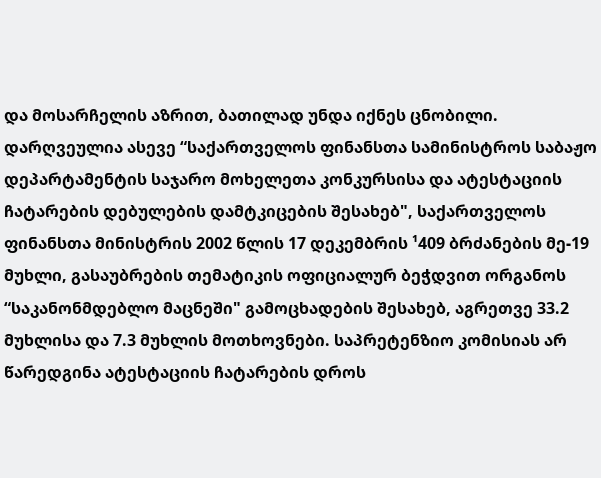და მოსარჩელის აზრით, ბათილად უნდა იქნეს ცნობილი. დარღვეულია ასევე “საქართველოს ფინანსთა სამინისტროს საბაჟო დეპარტამენტის საჯარო მოხელეთა კონკურსისა და ატესტაციის ჩატარების დებულების დამტკიცების შესახებ", საქართველოს ფინანსთა მინისტრის 2002 წლის 17 დეკემბრის ¹409 ბრძანების მე-19 მუხლი, გასაუბრების თემატიკის ოფიციალურ ბეჭდვით ორგანოს “საკანონმდებლო მაცნეში" გამოცხადების შესახებ, აგრეთვე 33.2 მუხლისა და 7.3 მუხლის მოთხოვნები. საპრეტენზიო კომისიას არ წარედგინა ატესტაციის ჩატარების დროს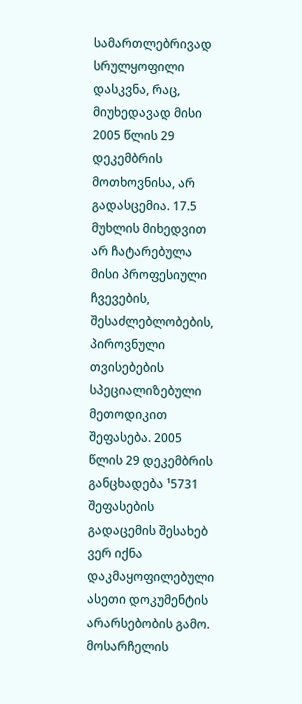სამართლებრივად სრულყოფილი დასკვნა, რაც, მიუხედავად მისი 2005 წლის 29 დეკემბრის მოთხოვნისა, არ გადასცემია. 17.5 მუხლის მიხედვით არ ჩატარებულა მისი პროფესიული ჩვევების, შესაძლებლობების, პიროვნული თვისებების სპეციალიზებული მეთოდიკით შეფასება. 2005 წლის 29 დეკემბრის განცხადება ¹5731 შეფასების გადაცემის შესახებ ვერ იქნა დაკმაყოფილებული ასეთი დოკუმენტის არარსებობის გამო. მოსარჩელის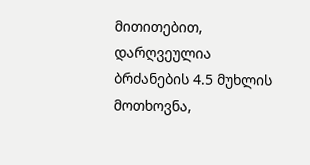მითითებით, დარღვეულია ბრძანების 4.5 მუხლის მოთხოვნა,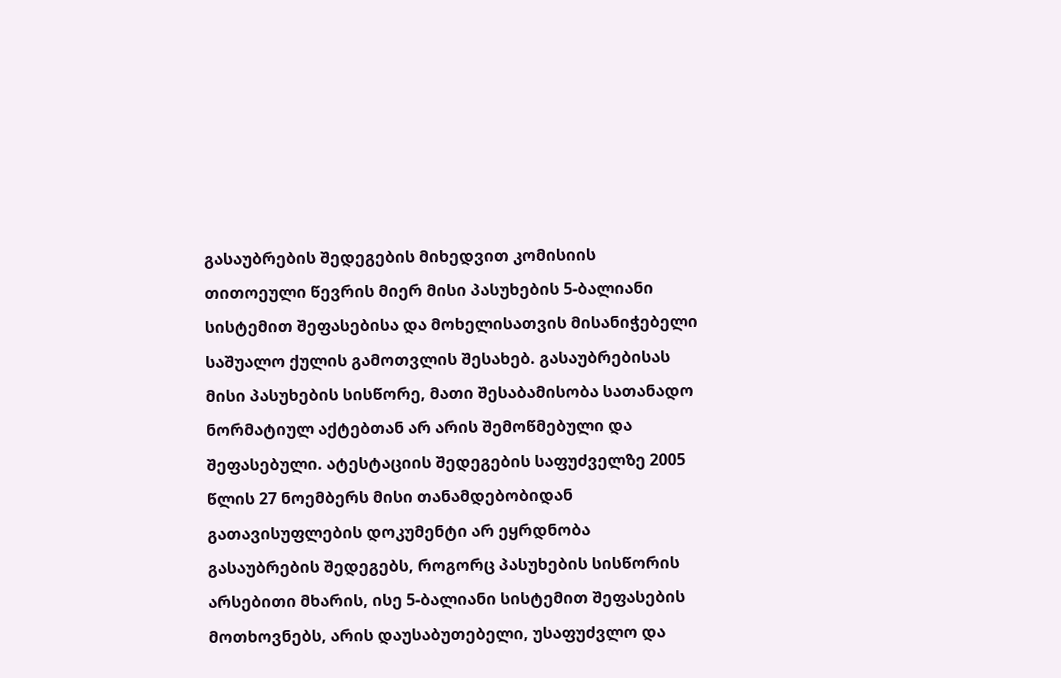გასაუბრების შედეგების მიხედვით კომისიის თითოეული წევრის მიერ მისი პასუხების 5-ბალიანი სისტემით შეფასებისა და მოხელისათვის მისანიჭებელი საშუალო ქულის გამოთვლის შესახებ. გასაუბრებისას მისი პასუხების სისწორე, მათი შესაბამისობა სათანადო ნორმატიულ აქტებთან არ არის შემოწმებული და შეფასებული. ატესტაციის შედეგების საფუძველზე 2005 წლის 27 ნოემბერს მისი თანამდებობიდან გათავისუფლების დოკუმენტი არ ეყრდნობა გასაუბრების შედეგებს, როგორც პასუხების სისწორის არსებითი მხარის, ისე 5-ბალიანი სისტემით შეფასების მოთხოვნებს, არის დაუსაბუთებელი, უსაფუძვლო და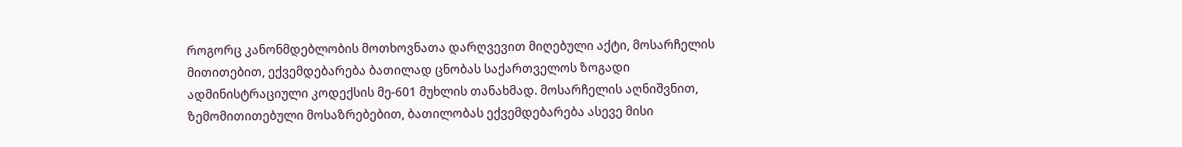როგორც კანონმდებლობის მოთხოვნათა დარღვევით მიღებული აქტი, მოსარჩელის მითითებით, ექვემდებარება ბათილად ცნობას საქართველოს ზოგადი ადმინისტრაციული კოდექსის მე-601 მუხლის თანახმად. მოსარჩელის აღნიშვნით, ზემომითითებული მოსაზრებებით, ბათილობას ექვემდებარება ასევე მისი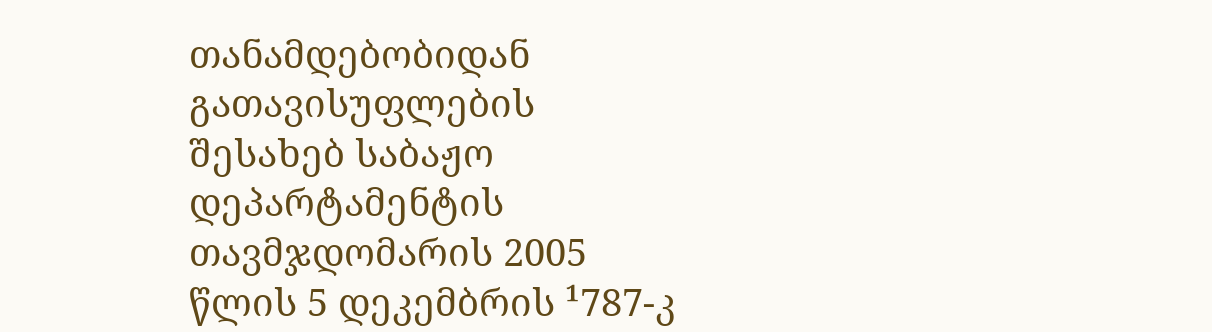თანამდებობიდან გათავისუფლების შესახებ საბაჟო დეპარტამენტის თავმჯდომარის 2005 წლის 5 დეკემბრის ¹787-კ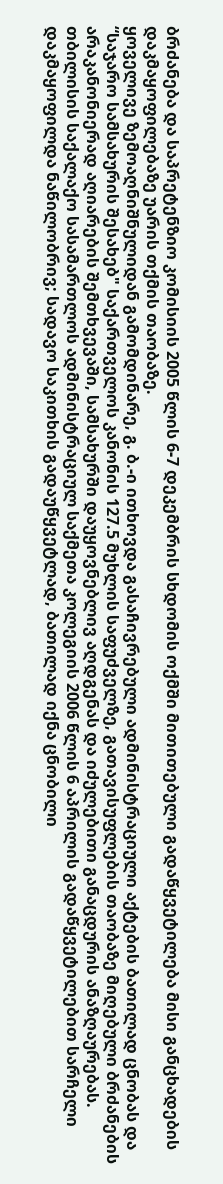ბრძანება და საპრეტენზიო კომისიის 2005 წლის 6-7 დეკემბრის სხდომის ოქმში მითითებული გადაწყვეტილება მისი განცხადების დაკმაყოფილებაზე უარის თქმის თაობაზე.
ყოველივე ზემოაღნიშნულიდან გამომდინარე, გ. ბ.-ი ითხოვდა გასაჩივრებული ადმინისტრაციული აქტების ბათილად ცნობას და “საჯარო სამსახურის შესახებ" საქართველოს კანონის 127.5 მუხლის საფუძველზე, გათავისუფლების თაობაზე მიღებული ბრძანების არაკანონიერად აღიარების შემთხვევაში, სამსახურში დაუყოვნებლივ აღდგენას და იძულებითი განაცდურის ანაზღაურებას.
თბილისის საქალაქო სასამართლოს ადმინისტრაციულ საქმეთა კოლეგიის 2006 წლის 6 აპრილის გადაწყვეტილებით სარჩელი დაკმაყოფილდა ნაწილობრივ; სადავო საკითხის გადაუწყვეტლად, ბათილად იქნა ცნობილი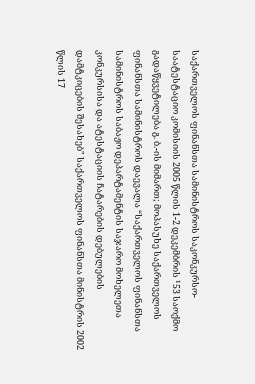საქართველოს ფინანსთა სამინისტროს საკონკურსო-საატესტაციო კომისიის 2005 წლის 1-2 დეკემბრის ¹53 საოქმო გადაწყვეტილება გ. ბ.-ის მიმართ; მოპასუხე საქართველოს ფინანსთა სამინისტროს დაევალა “საქართველოს ფინანსთა სამინისტროს საბაჟო დეპარტამენტის საჯარო მოხელეთა კონკურსისა და ატესტაციის ჩატარების დებულების დამტკიცების შესახებ" საქართველოს ფინანსთა მინისტრის 2002 წლის 17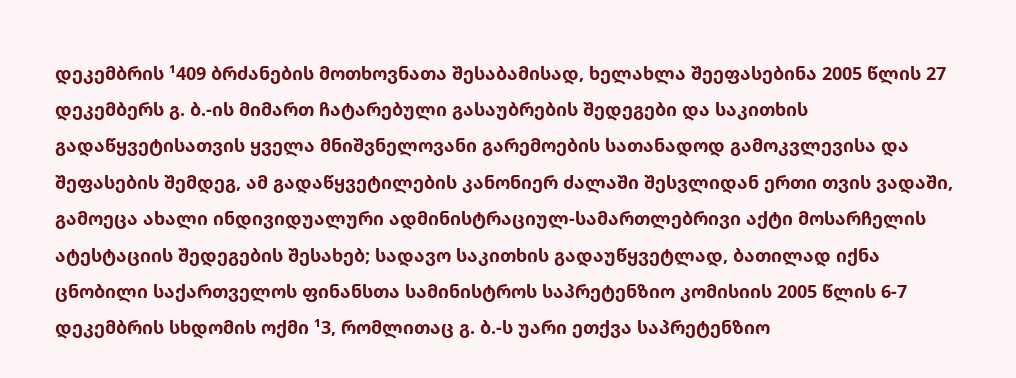დეკემბრის ¹409 ბრძანების მოთხოვნათა შესაბამისად, ხელახლა შეეფასებინა 2005 წლის 27 დეკემბერს გ. ბ.-ის მიმართ ჩატარებული გასაუბრების შედეგები და საკითხის გადაწყვეტისათვის ყველა მნიშვნელოვანი გარემოების სათანადოდ გამოკვლევისა და შეფასების შემდეგ, ამ გადაწყვეტილების კანონიერ ძალაში შესვლიდან ერთი თვის ვადაში, გამოეცა ახალი ინდივიდუალური ადმინისტრაციულ-სამართლებრივი აქტი მოსარჩელის ატესტაციის შედეგების შესახებ; სადავო საკითხის გადაუწყვეტლად, ბათილად იქნა ცნობილი საქართველოს ფინანსთა სამინისტროს საპრეტენზიო კომისიის 2005 წლის 6-7 დეკემბრის სხდომის ოქმი ¹3, რომლითაც გ. ბ.-ს უარი ეთქვა საპრეტენზიო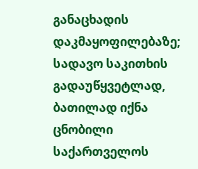განაცხადის დაკმაყოფილებაზე; სადავო საკითხის გადაუწყვეტლად, ბათილად იქნა ცნობილი საქართველოს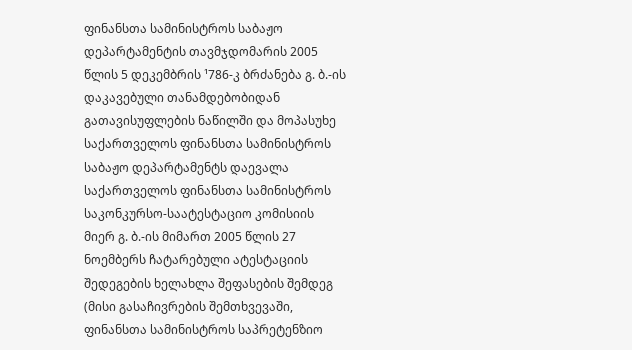ფინანსთა სამინისტროს საბაჟო დეპარტამენტის თავმჯდომარის 2005 წლის 5 დეკემბრის ¹786-კ ბრძანება გ. ბ.-ის დაკავებული თანამდებობიდან გათავისუფლების ნაწილში და მოპასუხე საქართველოს ფინანსთა სამინისტროს საბაჟო დეპარტამენტს დაევალა საქართველოს ფინანსთა სამინისტროს საკონკურსო-საატესტაციო კომისიის მიერ გ. ბ.-ის მიმართ 2005 წლის 27 ნოემბერს ჩატარებული ატესტაციის შედეგების ხელახლა შეფასების შემდეგ (მისი გასაჩივრების შემთხვევაში, ფინანსთა სამინისტროს საპრეტენზიო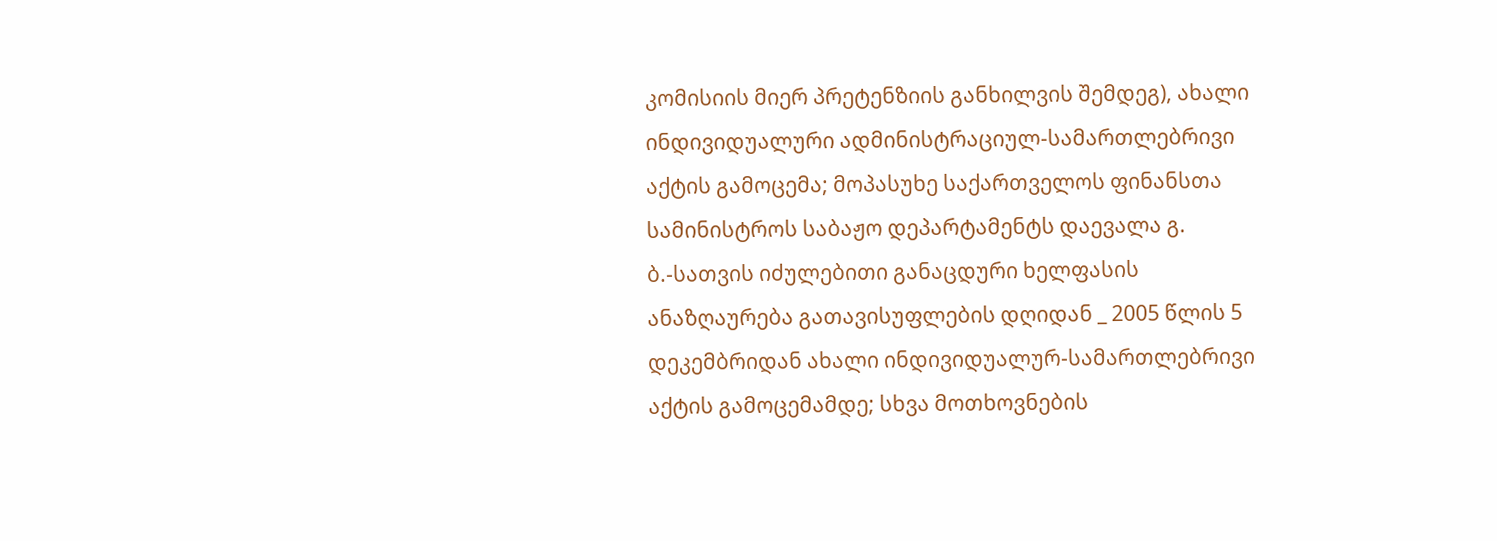კომისიის მიერ პრეტენზიის განხილვის შემდეგ), ახალი ინდივიდუალური ადმინისტრაციულ-სამართლებრივი აქტის გამოცემა; მოპასუხე საქართველოს ფინანსთა სამინისტროს საბაჟო დეპარტამენტს დაევალა გ. ბ.-სათვის იძულებითი განაცდური ხელფასის ანაზღაურება გათავისუფლების დღიდან _ 2005 წლის 5 დეკემბრიდან ახალი ინდივიდუალურ-სამართლებრივი აქტის გამოცემამდე; სხვა მოთხოვნების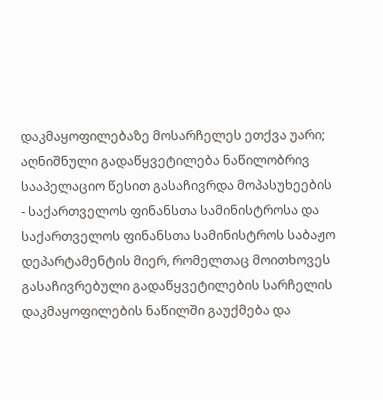დაკმაყოფილებაზე მოსარჩელეს ეთქვა უარი;
აღნიშნული გადაწყვეტილება ნაწილობრივ სააპელაციო წესით გასაჩივრდა მოპასუხეების - საქართველოს ფინანსთა სამინისტროსა და საქართველოს ფინანსთა სამინისტროს საბაჟო დეპარტამენტის მიერ, რომელთაც მოითხოვეს გასაჩივრებული გადაწყვეტილების სარჩელის დაკმაყოფილების ნაწილში გაუქმება და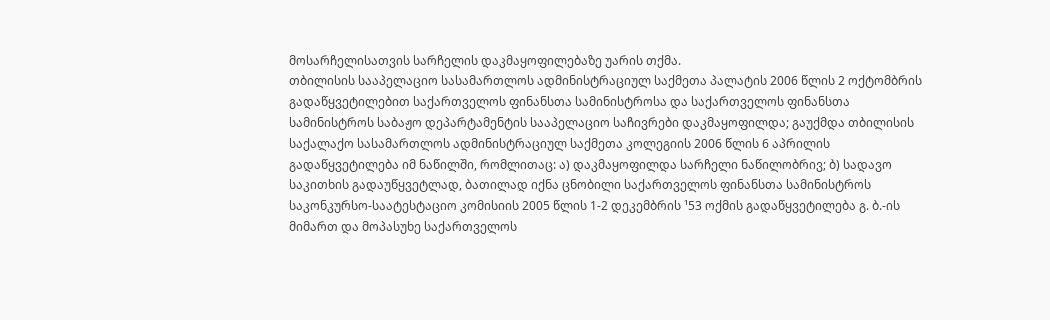მოსარჩელისათვის სარჩელის დაკმაყოფილებაზე უარის თქმა.
თბილისის სააპელაციო სასამართლოს ადმინისტრაციულ საქმეთა პალატის 2006 წლის 2 ოქტომბრის გადაწყვეტილებით საქართველოს ფინანსთა სამინისტროსა და საქართველოს ფინანსთა სამინისტროს საბაჟო დეპარტამენტის სააპელაციო საჩივრები დაკმაყოფილდა; გაუქმდა თბილისის საქალაქო სასამართლოს ადმინისტრაციულ საქმეთა კოლეგიის 2006 წლის 6 აპრილის გადაწყვეტილება იმ ნაწილში, რომლითაც: ა) დაკმაყოფილდა სარჩელი ნაწილობრივ; ბ) სადავო საკითხის გადაუწყვეტლად, ბათილად იქნა ცნობილი საქართველოს ფინანსთა სამინისტროს საკონკურსო-საატესტაციო კომისიის 2005 წლის 1-2 დეკემბრის ¹53 ოქმის გადაწყვეტილება გ. ბ.-ის მიმართ და მოპასუხე საქართველოს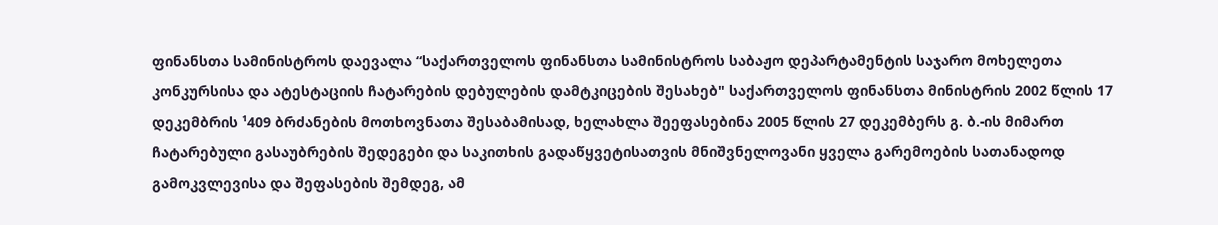ფინანსთა სამინისტროს დაევალა “საქართველოს ფინანსთა სამინისტროს საბაჟო დეპარტამენტის საჯარო მოხელეთა კონკურსისა და ატესტაციის ჩატარების დებულების დამტკიცების შესახებ" საქართველოს ფინანსთა მინისტრის 2002 წლის 17 დეკემბრის ¹409 ბრძანების მოთხოვნათა შესაბამისად, ხელახლა შეეფასებინა 2005 წლის 27 დეკემბერს გ. ბ.-ის მიმართ ჩატარებული გასაუბრების შედეგები და საკითხის გადაწყვეტისათვის მნიშვნელოვანი ყველა გარემოების სათანადოდ გამოკვლევისა და შეფასების შემდეგ, ამ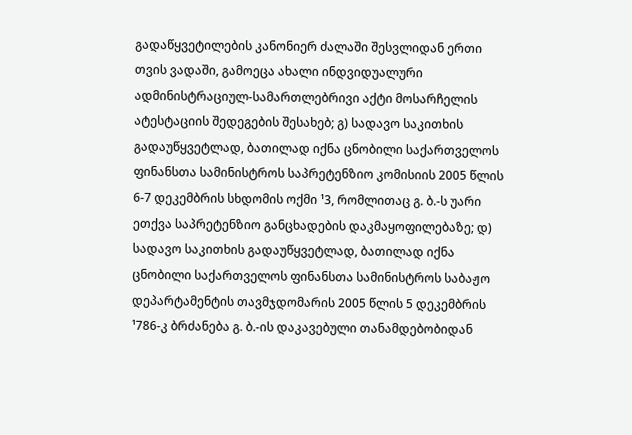გადაწყვეტილების კანონიერ ძალაში შესვლიდან ერთი თვის ვადაში, გამოეცა ახალი ინდვიდუალური ადმინისტრაციულ-სამართლებრივი აქტი მოსარჩელის ატესტაციის შედეგების შესახებ; გ) სადავო საკითხის გადაუწყვეტლად, ბათილად იქნა ცნობილი საქართველოს ფინანსთა სამინისტროს საპრეტენზიო კომისიის 2005 წლის 6-7 დეკემბრის სხდომის ოქმი ¹3, რომლითაც გ. ბ.-ს უარი ეთქვა საპრეტენზიო განცხადების დაკმაყოფილებაზე; დ) სადავო საკითხის გადაუწყვეტლად, ბათილად იქნა ცნობილი საქართველოს ფინანსთა სამინისტროს საბაჟო დეპარტამენტის თავმჯდომარის 2005 წლის 5 დეკემბრის ¹786-კ ბრძანება გ. ბ.-ის დაკავებული თანამდებობიდან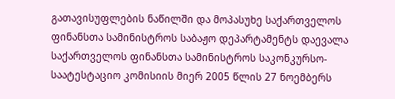გათავისუფლების ნაწილში და მოპასუხე საქართველოს ფინანსთა სამინისტროს საბაჟო დეპარტამენტს დაევალა საქართველოს ფინანსთა სამინისტროს საკონკურსო-საატესტაციო კომისიის მიერ 2005 წლის 27 ნოემბერს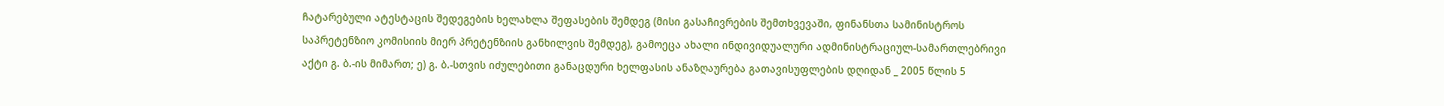ჩატარებული ატესტაცის შედეგების ხელახლა შეფასების შემდეგ (მისი გასაჩივრების შემთხვევაში, ფინანსთა სამინისტროს საპრეტენზიო კომისიის მიერ პრეტენზიის განხილვის შემდეგ), გამოეცა ახალი ინდივიდუალური ადმინისტრაციულ-სამართლებრივი აქტი გ. ბ.-ის მიმართ; ე) გ. ბ.-სთვის იძულებითი განაცდური ხელფასის ანაზღაურება გათავისუფლების დღიდან _ 2005 წლის 5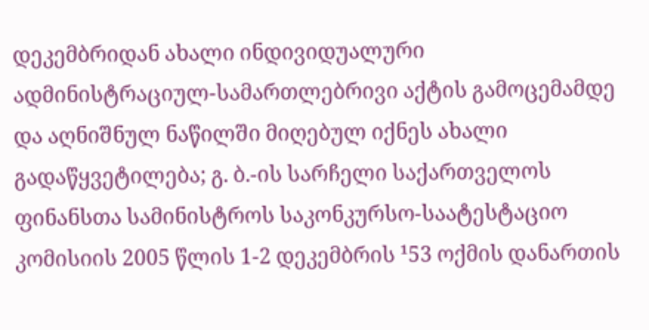დეკემბრიდან ახალი ინდივიდუალური ადმინისტრაციულ-სამართლებრივი აქტის გამოცემამდე და აღნიშნულ ნაწილში მიღებულ იქნეს ახალი გადაწყვეტილება; გ. ბ.-ის სარჩელი საქართველოს ფინანსთა სამინისტროს საკონკურსო-საატესტაციო კომისიის 2005 წლის 1-2 დეკემბრის ¹53 ოქმის დანართის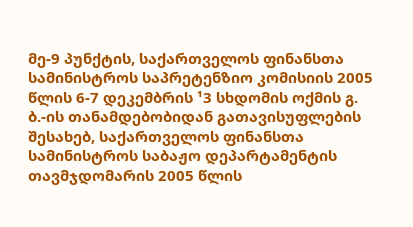მე-9 პუნქტის, საქართველოს ფინანსთა სამინისტროს საპრეტენზიო კომისიის 2005 წლის 6-7 დეკემბრის ¹3 სხდომის ოქმის გ. ბ.-ის თანამდებობიდან გათავისუფლების შესახებ, საქართველოს ფინანსთა სამინისტროს საბაჟო დეპარტამენტის თავმჯდომარის 2005 წლის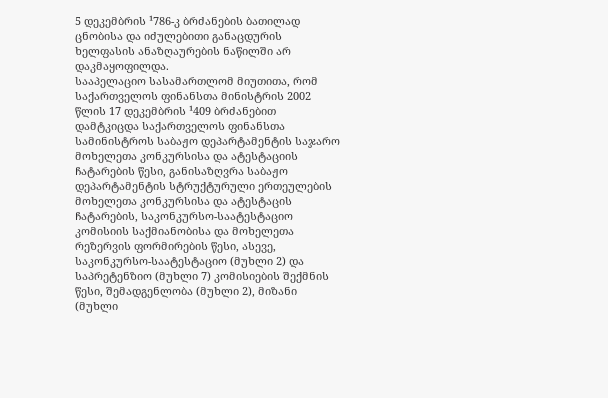5 დეკემბრის ¹786-კ ბრძანების ბათილად ცნობისა და იძულებითი განაცდურის ხელფასის ანაზღაურების ნაწილში არ დაკმაყოფილდა.
სააპელაციო სასამართლომ მიუთითა, რომ საქართველოს ფინანსთა მინისტრის 2002 წლის 17 დეკემბრის ¹409 ბრძანებით დამტკიცდა საქართველოს ფინანსთა სამინისტროს საბაჟო დეპარტამენტის საჯარო მოხელეთა კონკურსისა და ატესტაციის ჩატარების წესი, განისაზღვრა საბაჟო დეპარტამენტის სტრუქტურული ერთეულების მოხელეთა კონკურსისა და ატესტაცის ჩატარების, საკონკურსო-საატესტაციო კომისიის საქმიანობისა და მოხელეთა რეზერვის ფორმირების წესი, ასევე, საკონკურსო-საატესტაციო (მუხლი 2) და საპრეტენზიო (მუხლი 7) კომისიების შექმნის წესი, შემადგენლობა (მუხლი 2), მიზანი (მუხლი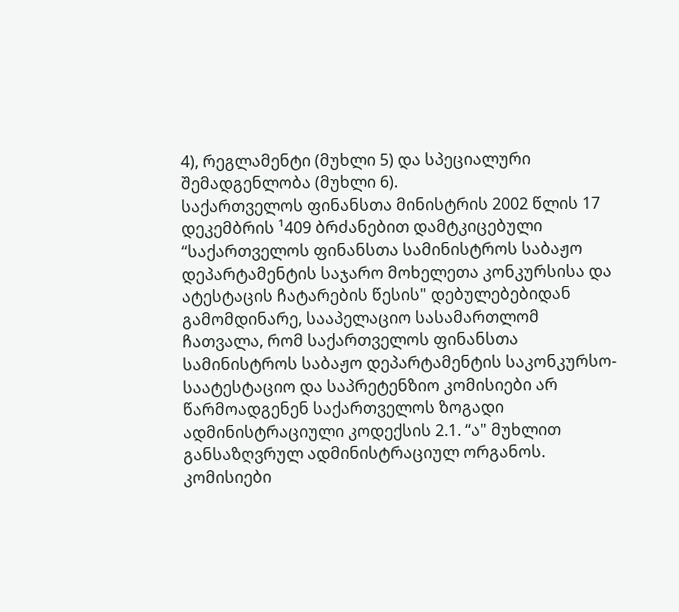4), რეგლამენტი (მუხლი 5) და სპეციალური შემადგენლობა (მუხლი 6).
საქართველოს ფინანსთა მინისტრის 2002 წლის 17 დეკემბრის ¹409 ბრძანებით დამტკიცებული “საქართველოს ფინანსთა სამინისტროს საბაჟო დეპარტამენტის საჯარო მოხელეთა კონკურსისა და ატესტაცის ჩატარების წესის" დებულებებიდან გამომდინარე, სააპელაციო სასამართლომ ჩათვალა, რომ საქართველოს ფინანსთა სამინისტროს საბაჟო დეპარტამენტის საკონკურსო-საატესტაციო და საპრეტენზიო კომისიები არ წარმოადგენენ საქართველოს ზოგადი ადმინისტრაციული კოდექსის 2.1. “ა" მუხლით განსაზღვრულ ადმინისტრაციულ ორგანოს. კომისიები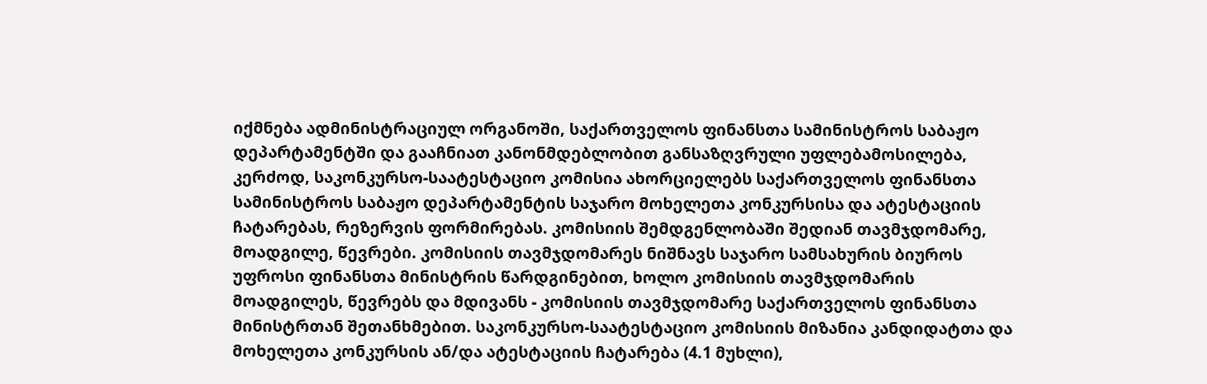იქმნება ადმინისტრაციულ ორგანოში, საქართველოს ფინანსთა სამინისტროს საბაჟო დეპარტამენტში და გააჩნიათ კანონმდებლობით განსაზღვრული უფლებამოსილება, კერძოდ, საკონკურსო-საატესტაციო კომისია ახორციელებს საქართველოს ფინანსთა სამინისტროს საბაჟო დეპარტამენტის საჯარო მოხელეთა კონკურსისა და ატესტაციის ჩატარებას, რეზერვის ფორმირებას. კომისიის შემდგენლობაში შედიან თავმჯდომარე, მოადგილე, წევრები. კომისიის თავმჯდომარეს ნიშნავს საჯარო სამსახურის ბიუროს უფროსი ფინანსთა მინისტრის წარდგინებით, ხოლო კომისიის თავმჯდომარის მოადგილეს, წევრებს და მდივანს - კომისიის თავმჯდომარე საქართველოს ფინანსთა მინისტრთან შეთანხმებით. საკონკურსო-საატესტაციო კომისიის მიზანია კანდიდატთა და მოხელეთა კონკურსის ან/და ატესტაციის ჩატარება (4.1 მუხლი),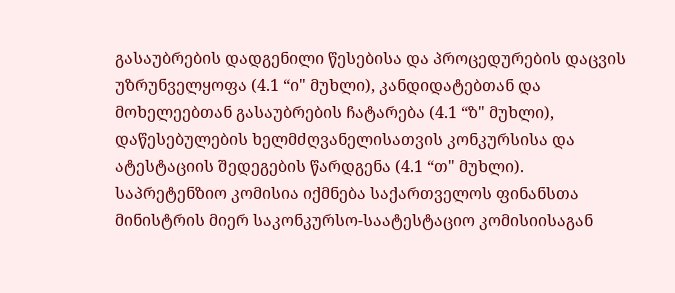გასაუბრების დადგენილი წესებისა და პროცედურების დაცვის უზრუნველყოფა (4.1 “ი" მუხლი), კანდიდატებთან და მოხელეებთან გასაუბრების ჩატარება (4.1 “ზ" მუხლი), დაწესებულების ხელმძღვანელისათვის კონკურსისა და ატესტაციის შედეგების წარდგენა (4.1 “თ" მუხლი). საპრეტენზიო კომისია იქმნება საქართველოს ფინანსთა მინისტრის მიერ საკონკურსო-საატესტაციო კომისიისაგან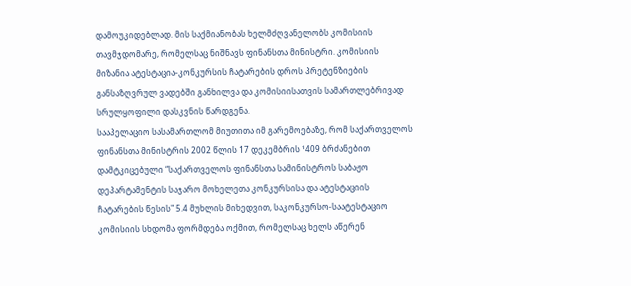დამოუკიდებლად. მის საქმიანობას ხელმძღვანელობს კომისიის თავმჯდომარე, რომელსაც ნიშნავს ფინანსთა მინისტრი. კომისიის მიზანია ატესტაცია-კონკურსის ჩატარების დროს პრეტენზიების განსაზღვრულ ვადებში განხილვა და კომისიისათვის სამართლებრივად სრულყოფილი დასკვნის წარდგენა.
სააპელაციო სასამართლომ მიუთითა იმ გარემოებაზე, რომ საქართველოს ფინანსთა მინისტრის 2002 წლის 17 დეკემბრის ¹409 ბრძანებით დამტკიცებული “საქართველოს ფინანსთა სამინისტროს საბაჟო დეპარტამენტის საჯარო მოხელეთა კონკურსისა და ატესტაციის ჩატარების წესის" 5.4 მუხლის მიხედვით, საკონკურსო-საატესტაციო კომისიის სხდომა ფორმდება ოქმით, რომელსაც ხელს აწერენ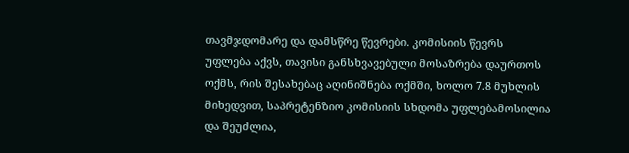თავმჯდომარე და დამსწრე წევრები. კომისიის წევრს უფლება აქვს, თავისი განსხვავებული მოსაზრება დაურთოს ოქმს, რის შესახებაც აღინიშნება ოქმში, ხოლო 7.8 მუხლის მიხედვით, საპრეტენზიო კომისიის სხდომა უფლებამოსილია და შეუძლია,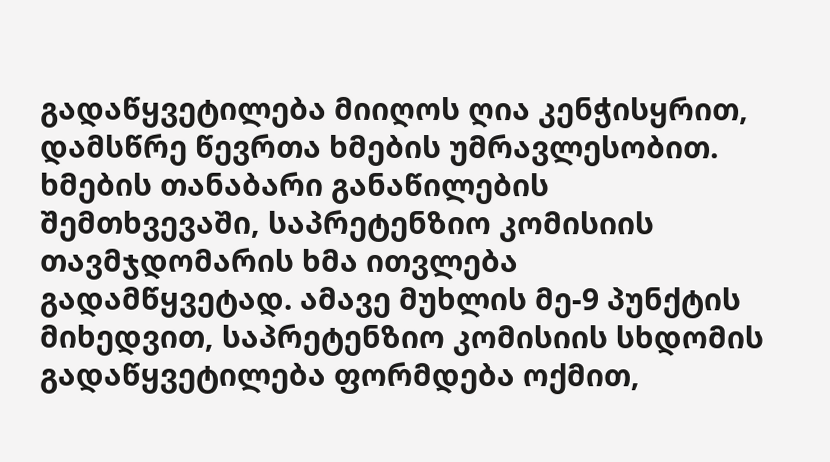გადაწყვეტილება მიიღოს ღია კენჭისყრით, დამსწრე წევრთა ხმების უმრავლესობით. ხმების თანაბარი განაწილების შემთხვევაში, საპრეტენზიო კომისიის თავმჯდომარის ხმა ითვლება გადამწყვეტად. ამავე მუხლის მე-9 პუნქტის მიხედვით, საპრეტენზიო კომისიის სხდომის გადაწყვეტილება ფორმდება ოქმით,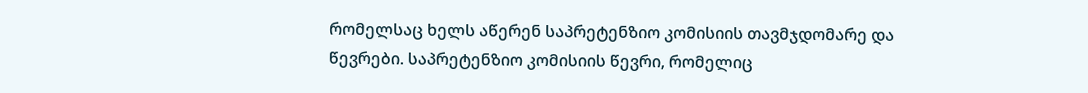რომელსაც ხელს აწერენ საპრეტენზიო კომისიის თავმჯდომარე და წევრები. საპრეტენზიო კომისიის წევრი, რომელიც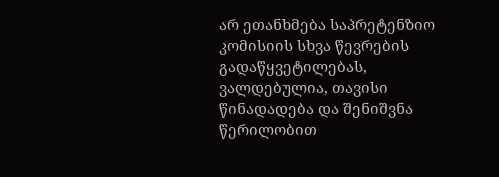არ ეთანხმება საპრეტენზიო კომისიის სხვა წევრების გადაწყვეტილებას, ვალდებულია, თავისი წინადადება და შენიშვნა წერილობით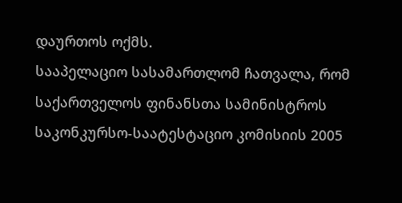დაურთოს ოქმს.
სააპელაციო სასამართლომ ჩათვალა, რომ საქართველოს ფინანსთა სამინისტროს საკონკურსო-საატესტაციო კომისიის 2005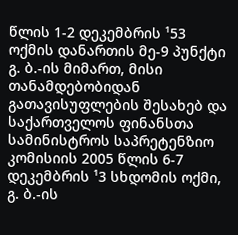წლის 1-2 დეკემბრის ¹53 ოქმის დანართის მე-9 პუნქტი გ. ბ.-ის მიმართ, მისი თანამდებობიდან გათავისუფლების შესახებ და საქართველოს ფინანსთა სამინისტროს საპრეტენზიო კომისიის 2005 წლის 6-7 დეკემბრის ¹3 სხდომის ოქმი, გ. ბ.-ის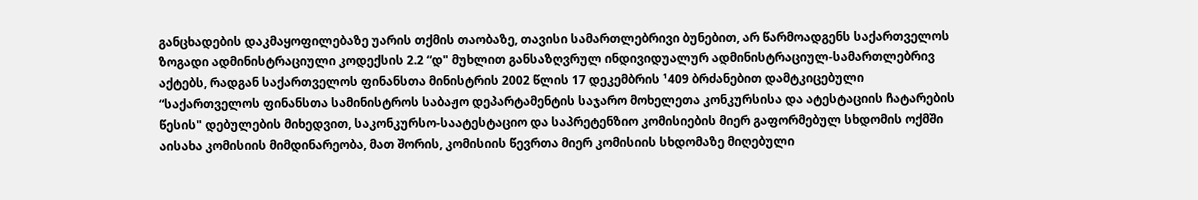განცხადების დაკმაყოფილებაზე უარის თქმის თაობაზე, თავისი სამართლებრივი ბუნებით, არ წარმოადგენს საქართველოს ზოგადი ადმინისტრაციული კოდექსის 2.2 “დ" მუხლით განსაზღვრულ ინდივიდუალურ ადმინისტრაციულ-სამართლებრივ აქტებს, რადგან საქართველოს ფინანსთა მინისტრის 2002 წლის 17 დეკემბრის ¹409 ბრძანებით დამტკიცებული “საქართველოს ფინანსთა სამინისტროს საბაჟო დეპარტამენტის საჯარო მოხელეთა კონკურსისა და ატესტაციის ჩატარების წესის" დებულების მიხედვით, საკონკურსო-საატესტაციო და საპრეტენზიო კომისიების მიერ გაფორმებულ სხდომის ოქმში აისახა კომისიის მიმდინარეობა, მათ შორის, კომისიის წევრთა მიერ კომისიის სხდომაზე მიღებული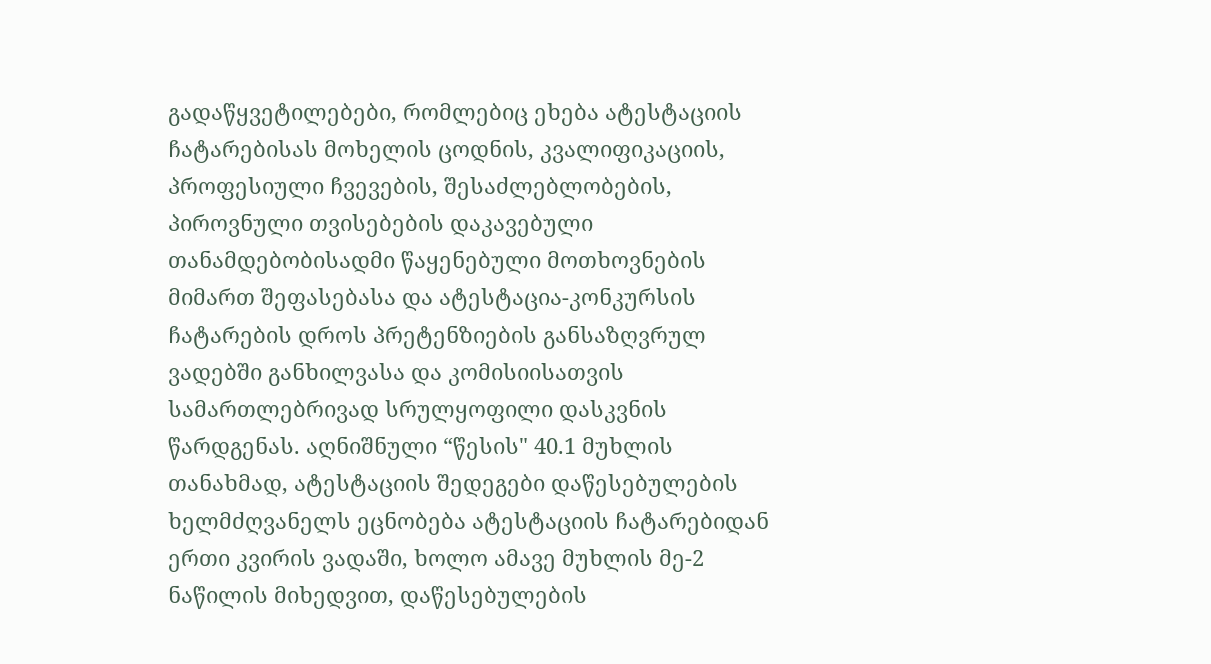გადაწყვეტილებები, რომლებიც ეხება ატესტაციის ჩატარებისას მოხელის ცოდნის, კვალიფიკაციის, პროფესიული ჩვევების, შესაძლებლობების, პიროვნული თვისებების დაკავებული თანამდებობისადმი წაყენებული მოთხოვნების მიმართ შეფასებასა და ატესტაცია-კონკურსის ჩატარების დროს პრეტენზიების განსაზღვრულ ვადებში განხილვასა და კომისიისათვის სამართლებრივად სრულყოფილი დასკვნის წარდგენას. აღნიშნული “წესის" 40.1 მუხლის თანახმად, ატესტაციის შედეგები დაწესებულების ხელმძღვანელს ეცნობება ატესტაციის ჩატარებიდან ერთი კვირის ვადაში, ხოლო ამავე მუხლის მე-2 ნაწილის მიხედვით, დაწესებულების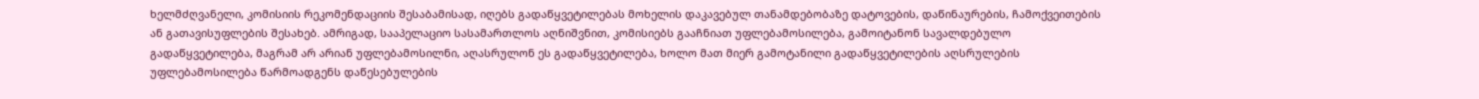ხელმძღვანელი, კომისიის რეკომენდაციის შესაბამისად, იღებს გადაწყვეტილებას მოხელის დაკავებულ თანამდებობაზე დატოვების, დაწინაურების, ჩამოქვეითების ან გათავისუფლების შესახებ. ამრიგად, სააპელაციო სასამართლოს აღნიშვნით, კომისიებს გააჩნიათ უფლებამოსილება, გამოიტანონ სავალდებულო გადაწყვეტილება, მაგრამ არ არიან უფლებამოსილნი, აღასრულონ ეს გადაწყვეტილება, ხოლო მათ მიერ გამოტანილი გადაწყვეტილების აღსრულების უფლებამოსილება წარმოადგენს დაწესებულების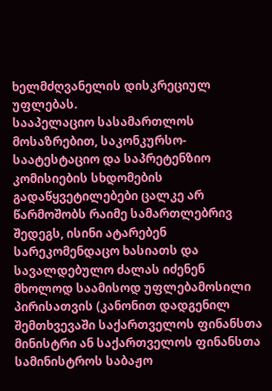ხელმძღვანელის დისკრეციულ უფლებას.
სააპელაციო სასამართლოს მოსაზრებით, საკონკურსო-საატესტაციო და საპრეტენზიო კომისიების სხდომების გადაწყვეტილებები ცალკე არ წარმოშობს რაიმე სამართლებრივ შედეგს, ისინი ატარებენ სარეკომენდაცო ხასიათს და სავალდებულო ძალას იძენენ მხოლოდ საამისოდ უფლებამოსილი პირისათვის (კანონით დადგენილ შემთხვევაში საქართველოს ფინანსთა მინისტრი ან საქართველოს ფინანსთა სამინისტროს საბაჟო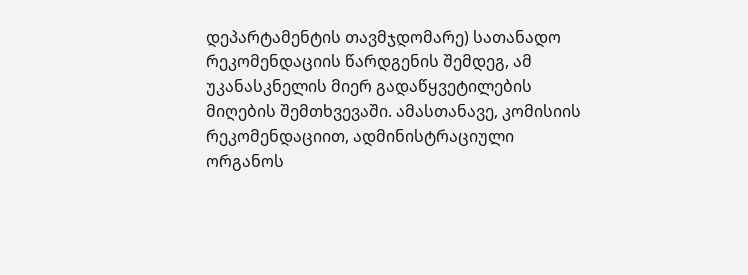დეპარტამენტის თავმჯდომარე) სათანადო რეკომენდაციის წარდგენის შემდეგ, ამ უკანასკნელის მიერ გადაწყვეტილების მიღების შემთხვევაში. ამასთანავე, კომისიის რეკომენდაციით, ადმინისტრაციული ორგანოს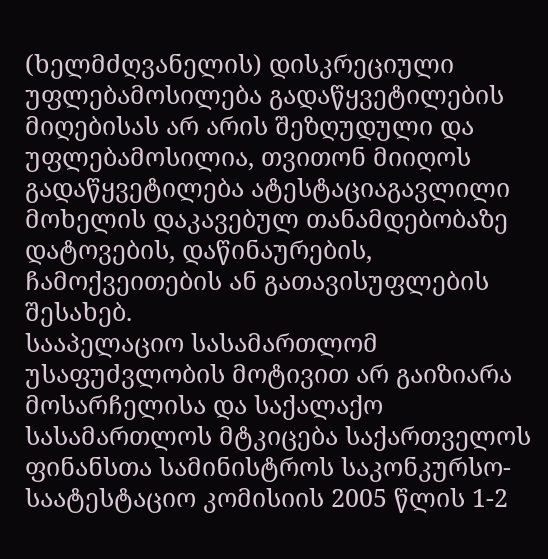(ხელმძღვანელის) დისკრეციული უფლებამოსილება გადაწყვეტილების მიღებისას არ არის შეზღუდული და უფლებამოსილია, თვითონ მიიღოს გადაწყვეტილება ატესტაციაგავლილი მოხელის დაკავებულ თანამდებობაზე დატოვების, დაწინაურების, ჩამოქვეითების ან გათავისუფლების შესახებ.
სააპელაციო სასამართლომ უსაფუძვლობის მოტივით არ გაიზიარა მოსარჩელისა და საქალაქო სასამართლოს მტკიცება საქართველოს ფინანსთა სამინისტროს საკონკურსო-საატესტაციო კომისიის 2005 წლის 1-2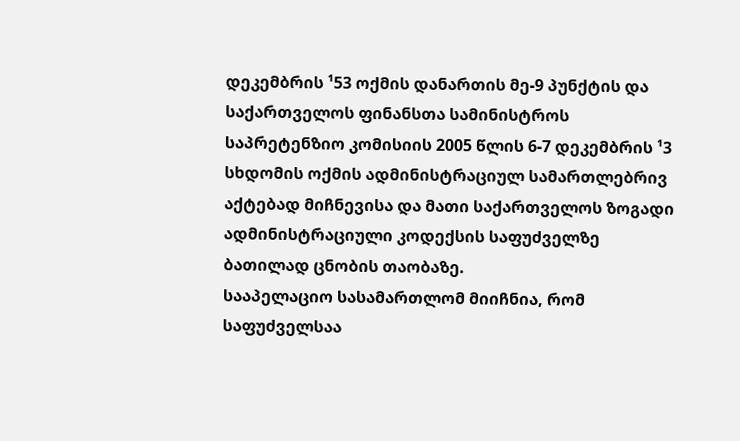დეკემბრის ¹53 ოქმის დანართის მე-9 პუნქტის და საქართველოს ფინანსთა სამინისტროს საპრეტენზიო კომისიის 2005 წლის 6-7 დეკემბრის ¹3 სხდომის ოქმის ადმინისტრაციულ სამართლებრივ აქტებად მიჩნევისა და მათი საქართველოს ზოგადი ადმინისტრაციული კოდექსის საფუძველზე ბათილად ცნობის თაობაზე.
სააპელაციო სასამართლომ მიიჩნია, რომ საფუძველსაა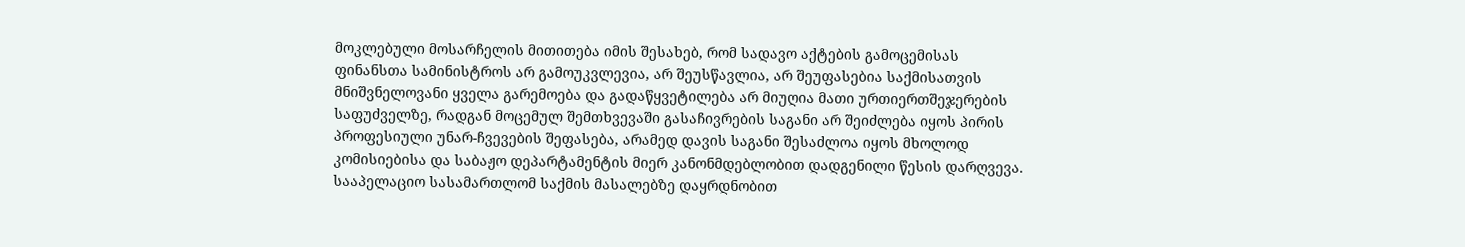მოკლებული მოსარჩელის მითითება იმის შესახებ, რომ სადავო აქტების გამოცემისას ფინანსთა სამინისტროს არ გამოუკვლევია, არ შეუსწავლია, არ შეუფასებია საქმისათვის მნიშვნელოვანი ყველა გარემოება და გადაწყვეტილება არ მიუღია მათი ურთიერთშეჯერების საფუძველზე, რადგან მოცემულ შემთხვევაში გასაჩივრების საგანი არ შეიძლება იყოს პირის პროფესიული უნარ-ჩვევების შეფასება, არამედ დავის საგანი შესაძლოა იყოს მხოლოდ კომისიებისა და საბაჟო დეპარტამენტის მიერ კანონმდებლობით დადგენილი წესის დარღვევა.
სააპელაციო სასამართლომ საქმის მასალებზე დაყრდნობით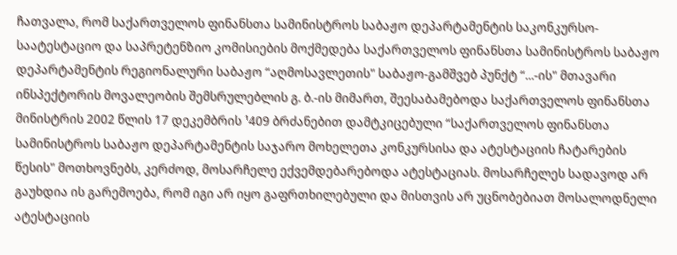ჩათვალა, რომ საქართველოს ფინანსთა სამინისტროს საბაჟო დეპარტამენტის საკონკურსო-საატესტაციო და საპრეტენზიო კომისიების მოქმედება საქართველოს ფინანსთა სამინისტროს საბაჟო დეპარტამენტის რეგიონალური საბაჟო “აღმოსავლეთის" საბაჟო-გამშვებ პუნქტ “...-ის" მთავარი ინსპექტორის მოვალეობის შემსრულებლის გ. ბ.-ის მიმართ, შეესაბამებოდა საქართველოს ფინანსთა მინისტრის 2002 წლის 17 დეკემბრის ¹409 ბრძანებით დამტკიცებული “საქართველოს ფინანსთა სამინისტროს საბაჟო დეპარტამენტის საჯარო მოხელეთა კონკურსისა და ატესტაციის ჩატარების წესის" მოთხოვნებს, კერძოდ, მოსარჩელე ექვემდებარებოდა ატესტაციას. მოსარჩელეს სადავოდ არ გაუხდია ის გარემოება, რომ იგი არ იყო გაფრთხილებული და მისთვის არ უცნობებიათ მოსალოდნელი ატესტაციის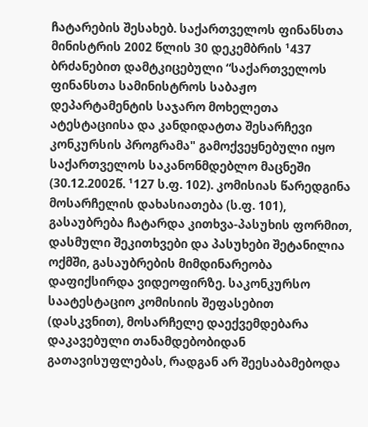ჩატარების შესახებ. საქართველოს ფინანსთა მინისტრის 2002 წლის 30 დეკემბრის ¹437 ბრძანებით დამტკიცებული “საქართველოს ფინანსთა სამინისტროს საბაჟო დეპარტამენტის საჯარო მოხელეთა ატესტაციისა და კანდიდატთა შესარჩევი კონკურსის პროგრამა" გამოქვეყნებული იყო საქართველოს საკანონმდებლო მაცნეში (30.12.2002წ. ¹127 ს.ფ. 102). კომისიას წარედგინა მოსარჩელის დახასიათება (ს.ფ. 101), გასაუბრება ჩატარდა კითხვა-პასუხის ფორმით, დასმული შეკითხვები და პასუხები შეტანილია ოქმში, გასაუბრების მიმდინარეობა დაფიქსირდა ვიდეოფირზე. საკონკურსო საატესტაციო კომისიის შეფასებით (დასკვნით), მოსარჩელე დაექვემდებარა დაკავებული თანამდებობიდან გათავისუფლებას, რადგან არ შეესაბამებოდა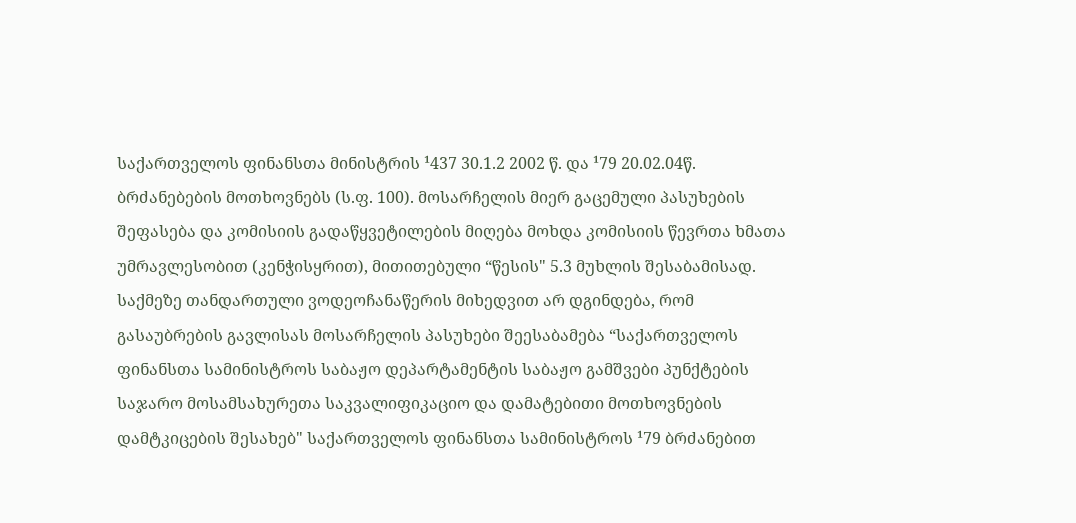საქართველოს ფინანსთა მინისტრის ¹437 30.1.2 2002 წ. და ¹79 20.02.04წ. ბრძანებების მოთხოვნებს (ს.ფ. 100). მოსარჩელის მიერ გაცემული პასუხების შეფასება და კომისიის გადაწყვეტილების მიღება მოხდა კომისიის წევრთა ხმათა უმრავლესობით (კენჭისყრით), მითითებული “წესის" 5.3 მუხლის შესაბამისად. საქმეზე თანდართული ვოდეოჩანაწერის მიხედვით არ დგინდება, რომ გასაუბრების გავლისას მოსარჩელის პასუხები შეესაბამება “საქართველოს ფინანსთა სამინისტროს საბაჟო დეპარტამენტის საბაჟო გამშვები პუნქტების საჯარო მოსამსახურეთა საკვალიფიკაციო და დამატებითი მოთხოვნების დამტკიცების შესახებ" საქართველოს ფინანსთა სამინისტროს ¹79 ბრძანებით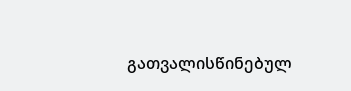გათვალისწინებულ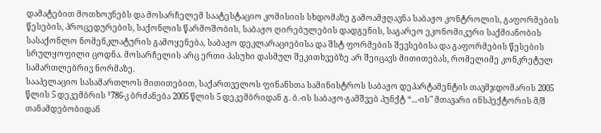დამატებით მოთხოვნებს და მოსარჩელემ საატესტაციო კომისიის სხდომაზე გამოამჟღავნა საბაჟო კონტროლის, გაფორმების წესების, პროცედურების, საქონლის წარმოშობის, საბაჟო ღირებულების დადგენის, საგარეო ეკონომიკური საქმიანობის სასაქონლო ნომენკლატურის გამოყენება, საბაჟო დეკლარაციებისა და შსტ ფორმების შევსებისა და გაფორმების წესების სრულყოფილი ცოდნა. მოსარჩელის არც ერთი პასუხი დასმულ შეკითხვებზე არ შეიცავს მითითებას, რომელიმე კონკრეტულ სამართლებრივ ნორმაზე.
სააპელაციო სასამართლოს მითითებით, საქართველოს ფინანსთა სამინისტროს საბაჟო დეპარტამენტის თავმჯდომარის 2005 წლის 5 დეკემბრის ¹786-კ ბრძანება 2005 წლის 5 დეკემბრიდან გ. ბ.-ის საბაჟო-გამშვებ პუნქტ “...-ის" მთავარი ინსპექტორის მ/შ თანამდებობიდან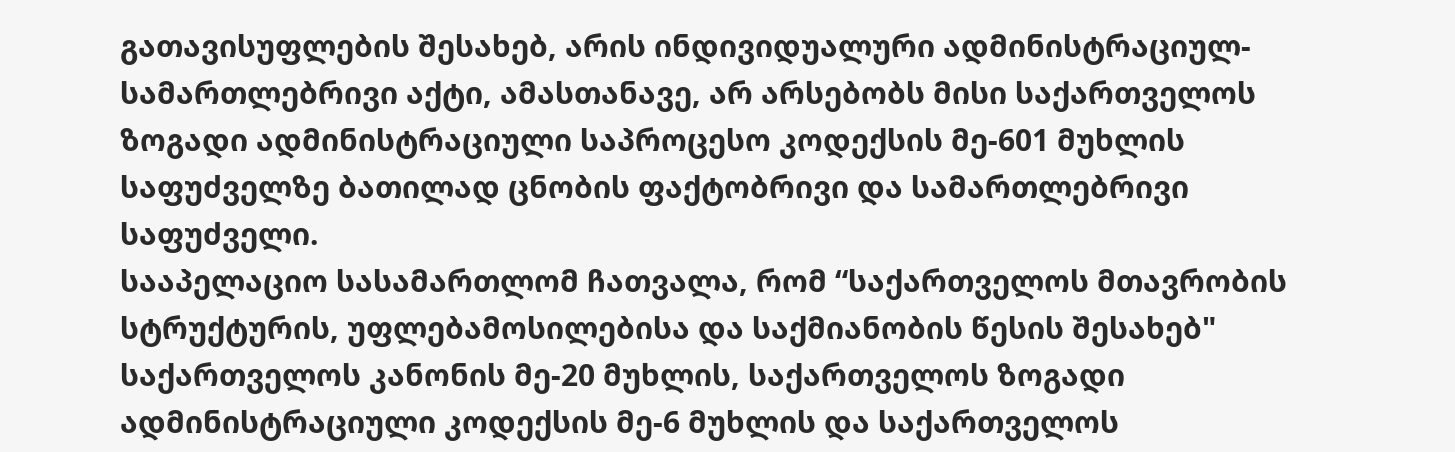გათავისუფლების შესახებ, არის ინდივიდუალური ადმინისტრაციულ-სამართლებრივი აქტი, ამასთანავე, არ არსებობს მისი საქართველოს ზოგადი ადმინისტრაციული საპროცესო კოდექსის მე-601 მუხლის საფუძველზე ბათილად ცნობის ფაქტობრივი და სამართლებრივი საფუძველი.
სააპელაციო სასამართლომ ჩათვალა, რომ “საქართველოს მთავრობის სტრუქტურის, უფლებამოსილებისა და საქმიანობის წესის შესახებ" საქართველოს კანონის მე-20 მუხლის, საქართველოს ზოგადი ადმინისტრაციული კოდექსის მე-6 მუხლის და საქართველოს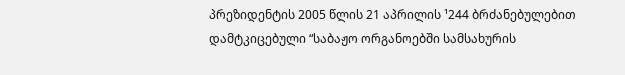პრეზიდენტის 2005 წლის 21 აპრილის ¹244 ბრძანებულებით დამტკიცებული “საბაჟო ორგანოებში სამსახურის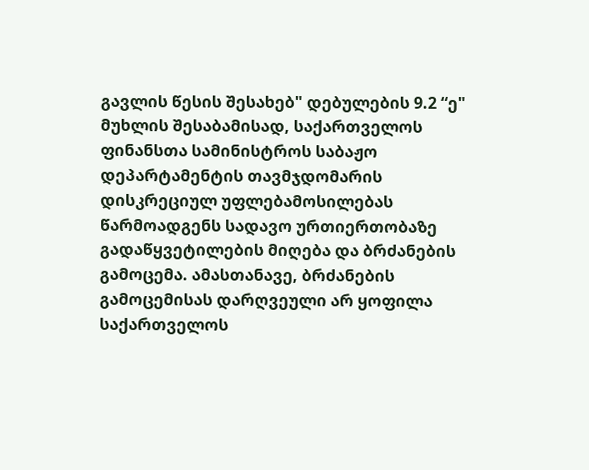გავლის წესის შესახებ" დებულების 9.2 “ე" მუხლის შესაბამისად, საქართველოს ფინანსთა სამინისტროს საბაჟო დეპარტამენტის თავმჯდომარის დისკრეციულ უფლებამოსილებას წარმოადგენს სადავო ურთიერთობაზე გადაწყვეტილების მიღება და ბრძანების გამოცემა. ამასთანავე, ბრძანების გამოცემისას დარღვეული არ ყოფილა საქართველოს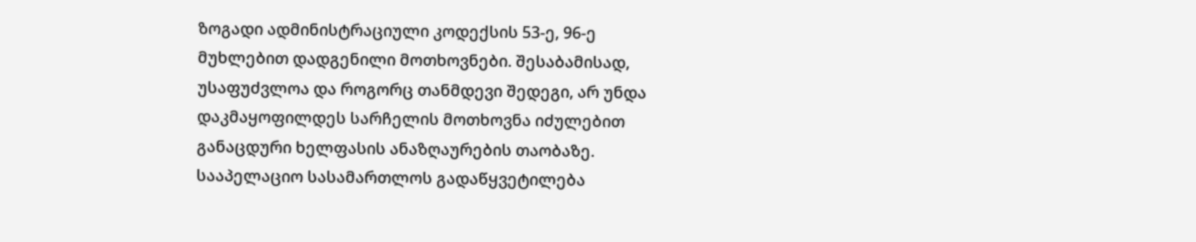ზოგადი ადმინისტრაციული კოდექსის 53-ე, 96-ე მუხლებით დადგენილი მოთხოვნები. შესაბამისად, უსაფუძვლოა და როგორც თანმდევი შედეგი, არ უნდა დაკმაყოფილდეს სარჩელის მოთხოვნა იძულებით განაცდური ხელფასის ანაზღაურების თაობაზე.
სააპელაციო სასამართლოს გადაწყვეტილება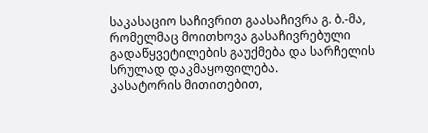საკასაციო საჩივრით გაასაჩივრა გ. ბ.-მა, რომელმაც მოითხოვა გასაჩივრებული გადაწყვეტილების გაუქმება და სარჩელის სრულად დაკმაყოფილება.
კასატორის მითითებით,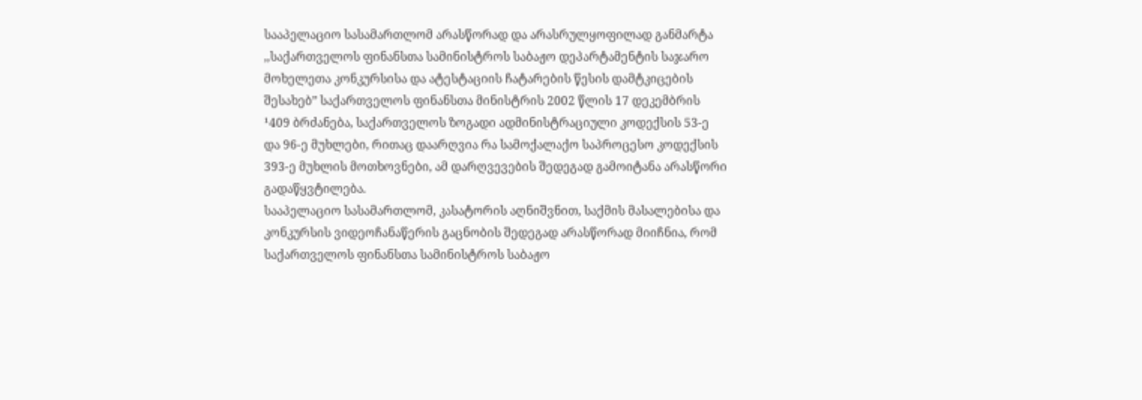სააპელაციო სასამართლომ არასწორად და არასრულყოფილად განმარტა ,,საქართველოს ფინანსთა სამინისტროს საბაჟო დეპარტამენტის საჯარო მოხელეთა კონკურსისა და ატესტაციის ჩატარების წესის დამტკიცების შესახებ” საქართველოს ფინანსთა მინისტრის 2002 წლის 17 დეკემბრის ¹409 ბრძანება, საქართველოს ზოგადი ადმინისტრაციული კოდექსის 53-ე და 96-ე მუხლები, რითაც დაარღვია რა სამოქალაქო საპროცესო კოდექსის 393-ე მუხლის მოთხოვნები, ამ დარღვევების შედეგად გამოიტანა არასწორი გადაწყვტილება.
სააპელაციო სასამართლომ, კასატორის აღნიშვნით, საქმის მასალებისა და კონკურსის ვიდეოჩანაწერის გაცნობის შედეგად არასწორად მიიჩნია, რომ საქართველოს ფინანსთა სამინისტროს საბაჟო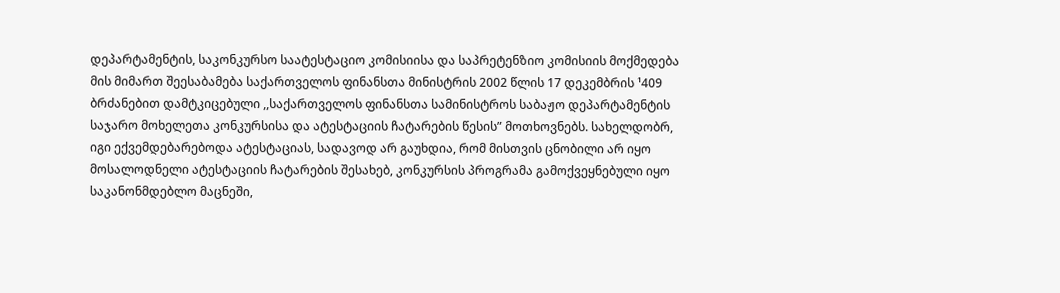დეპარტამენტის, საკონკურსო საატესტაციო კომისიისა და საპრეტენზიო კომისიის მოქმედება მის მიმართ შეესაბამება საქართველოს ფინანსთა მინისტრის 2002 წლის 17 დეკემბრის ¹409 ბრძანებით დამტკიცებული ,,საქართველოს ფინანსთა სამინისტროს საბაჟო დეპარტამენტის საჯარო მოხელეთა კონკურსისა და ატესტაციის ჩატარების წესის” მოთხოვნებს. სახელდობრ, იგი ექვემდებარებოდა ატესტაციას, სადავოდ არ გაუხდია, რომ მისთვის ცნობილი არ იყო მოსალოდნელი ატესტაციის ჩატარების შესახებ, კონკურსის პროგრამა გამოქვეყნებული იყო საკანონმდებლო მაცნეში,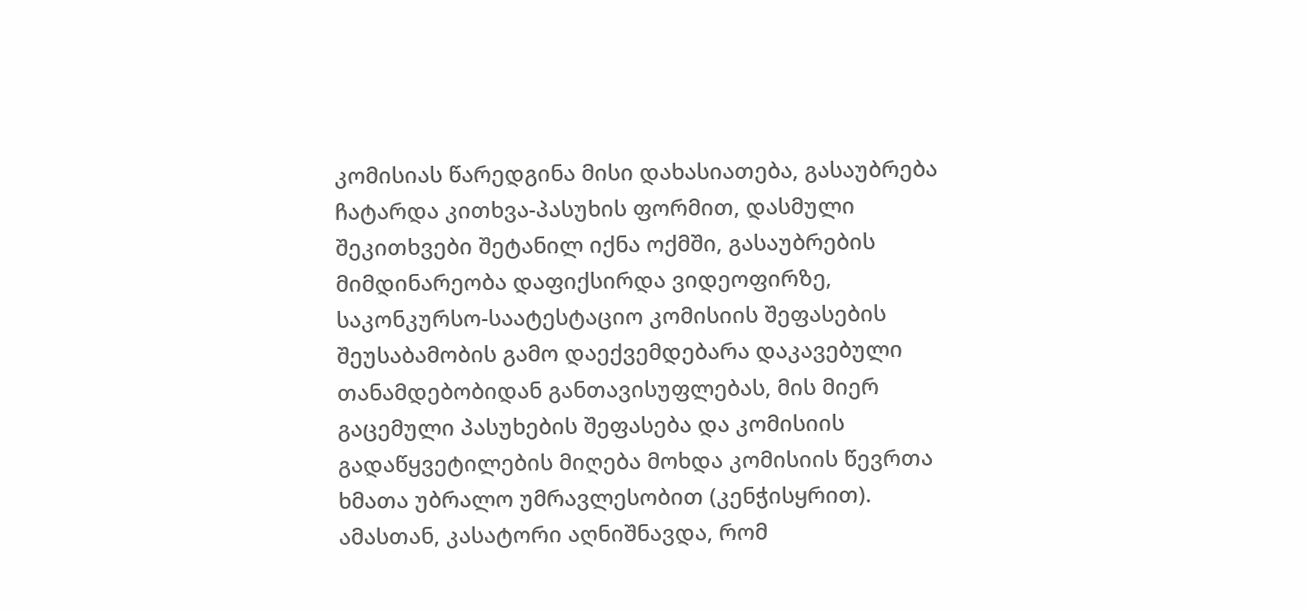კომისიას წარედგინა მისი დახასიათება, გასაუბრება ჩატარდა კითხვა-პასუხის ფორმით, დასმული შეკითხვები შეტანილ იქნა ოქმში, გასაუბრების მიმდინარეობა დაფიქსირდა ვიდეოფირზე, საკონკურსო-საატესტაციო კომისიის შეფასების შეუსაბამობის გამო დაექვემდებარა დაკავებული თანამდებობიდან განთავისუფლებას, მის მიერ გაცემული პასუხების შეფასება და კომისიის გადაწყვეტილების მიღება მოხდა კომისიის წევრთა ხმათა უბრალო უმრავლესობით (კენჭისყრით).
ამასთან, კასატორი აღნიშნავდა, რომ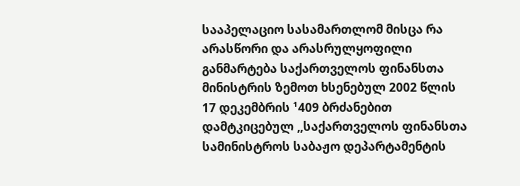სააპელაციო სასამართლომ მისცა რა არასწორი და არასრულყოფილი განმარტება საქართველოს ფინანსთა მინისტრის ზემოთ ხსენებულ 2002 წლის 17 დეკემბრის ¹409 ბრძანებით დამტკიცებულ ,,საქართველოს ფინანსთა სამინისტროს საბაჟო დეპარტამენტის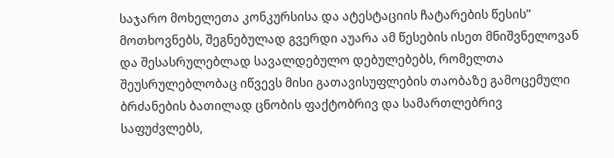საჯარო მოხელეთა კონკურსისა და ატესტაციის ჩატარების წესის” მოთხოვნებს, შეგნებულად გვერდი აუარა ამ წესების ისეთ მნიშვნელოვან და შესასრულებლად სავალდებულო დებულებებს, რომელთა შეუსრულებლობაც იწვევს მისი გათავისუფლების თაობაზე გამოცემული ბრძანების ბათილად ცნობის ფაქტობრივ და სამართლებრივ საფუძვლებს,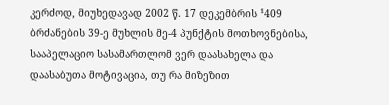კერძოდ, მიუხედავად 2002 წ. 17 დეკემბრის ¹409 ბრძანების 39-ე მუხლის მე-4 პუნქტის მოთხოვნებისა, სააპელაციო სასამართლომ ვერ დაასახელა და დაასაბუთა მოტივაცია, თუ რა მიზეზით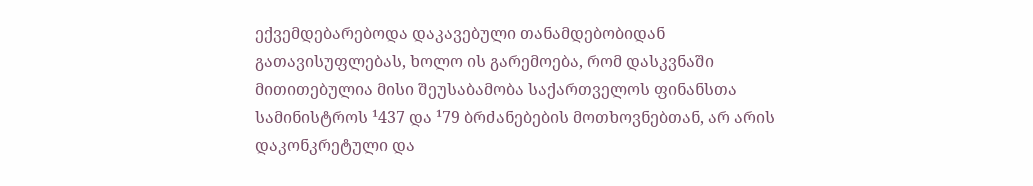ექვემდებარებოდა დაკავებული თანამდებობიდან გათავისუფლებას, ხოლო ის გარემოება, რომ დასკვნაში მითითებულია მისი შეუსაბამობა საქართველოს ფინანსთა სამინისტროს ¹437 და ¹79 ბრძანებების მოთხოვნებთან, არ არის დაკონკრეტული და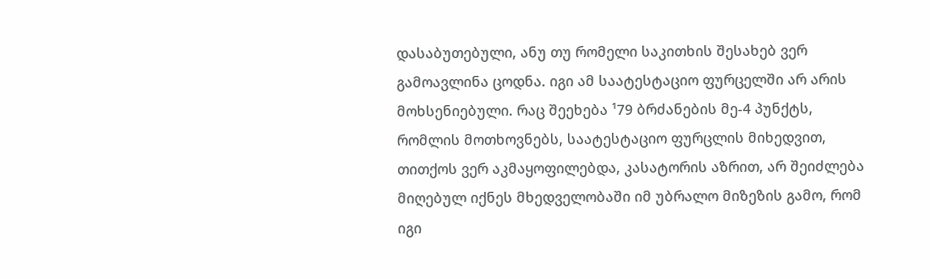დასაბუთებული, ანუ თუ რომელი საკითხის შესახებ ვერ გამოავლინა ცოდნა. იგი ამ საატესტაციო ფურცელში არ არის მოხსენიებული. რაც შეეხება ¹79 ბრძანების მე-4 პუნქტს, რომლის მოთხოვნებს, საატესტაციო ფურცლის მიხედვით, თითქოს ვერ აკმაყოფილებდა, კასატორის აზრით, არ შეიძლება მიღებულ იქნეს მხედველობაში იმ უბრალო მიზეზის გამო, რომ იგი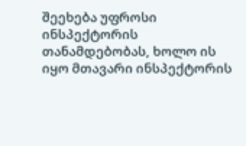შეეხება უფროსი ინსპექტორის თანამდებობას, ხოლო ის იყო მთავარი ინსპექტორის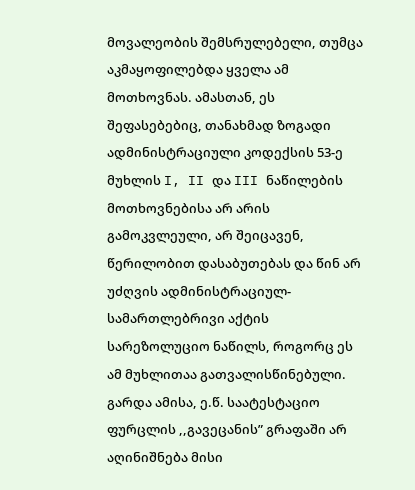მოვალეობის შემსრულებელი, თუმცა აკმაყოფილებდა ყველა ამ მოთხოვნას. ამასთან, ეს შეფასებებიც, თანახმად ზოგადი ადმინისტრაციული კოდექსის 53-ე მუხლის I, II და III ნაწილების მოთხოვნებისა არ არის გამოკვლეული, არ შეიცავენ, წერილობით დასაბუთებას და წინ არ უძღვის ადმინისტრაციულ-სამართლებრივი აქტის სარეზოლუციო ნაწილს, როგორც ეს ამ მუხლითაა გათვალისწინებული.
გარდა ამისა, ე.წ. საატესტაციო ფურცლის ,,გავეცანის” გრაფაში არ აღინიშნება მისი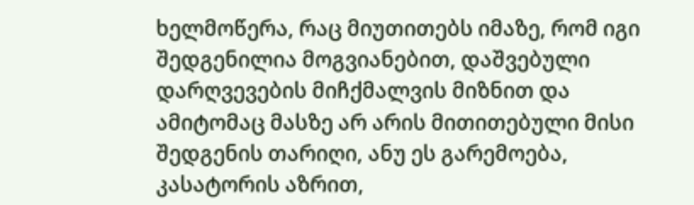ხელმოწერა, რაც მიუთითებს იმაზე, რომ იგი შედგენილია მოგვიანებით, დაშვებული დარღვევების მიჩქმალვის მიზნით და ამიტომაც მასზე არ არის მითითებული მისი შედგენის თარიღი, ანუ ეს გარემოება, კასატორის აზრით,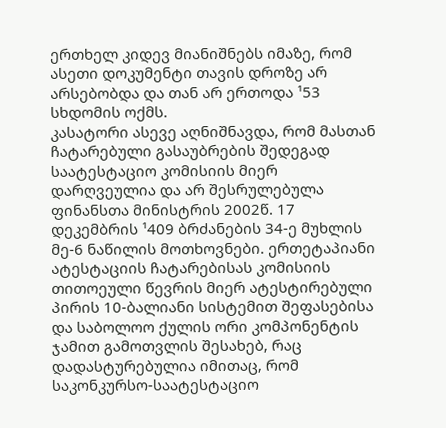ერთხელ კიდევ მიანიშნებს იმაზე, რომ ასეთი დოკუმენტი თავის დროზე არ არსებობდა და თან არ ერთოდა ¹53 სხდომის ოქმს.
კასატორი ასევე აღნიშნავდა, რომ მასთან ჩატარებული გასაუბრების შედეგად საატესტაციო კომისიის მიერ დარღვეულია და არ შესრულებულა ფინანსთა მინისტრის 2002წ. 17 დეკემბრის ¹409 ბრძანების 34-ე მუხლის მე-6 ნაწილის მოთხოვნები. ერთეტაპიანი ატესტაციის ჩატარებისას კომისიის თითოეული წევრის მიერ ატესტირებული პირის 10-ბალიანი სისტემით შეფასებისა და საბოლოო ქულის ორი კომპონენტის ჯამით გამოთვლის შესახებ, რაც დადასტურებულია იმითაც, რომ საკონკურსო-საატესტაციო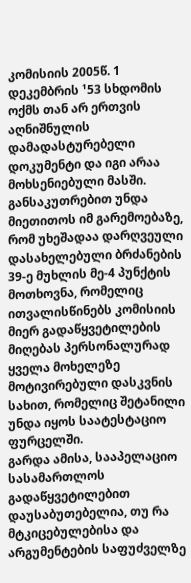კომისიის 2005წ. 1 დეკემბრის ¹53 სხდომის ოქმს თან არ ერთვის აღნიშნულის დამადასტურებელი დოკუმენტი და იგი არაა მოხსენიებული მასში. განსაკუთრებით უნდა მიეთითოს იმ გარემოებაზე, რომ უხეშადაა დარღვეული დასახელებული ბრძანების 39-ე მუხლის მე-4 პუნქტის მოთხოვნა, რომელიც ითვალისწინებს კომისიის მიერ გადაწყვეტილების მიღებას პერსონალურად ყველა მოხელეზე მოტივირებული დასკვნის სახით, რომელიც შეტანილი უნდა იყოს საატესტაციო ფურცელში.
გარდა ამისა, სააპელაციო სასამართლოს გადაწყვეტილებით დაუსაბუთებელია, თუ რა მტკიცებულებისა და არგუმენტების საფუძველზე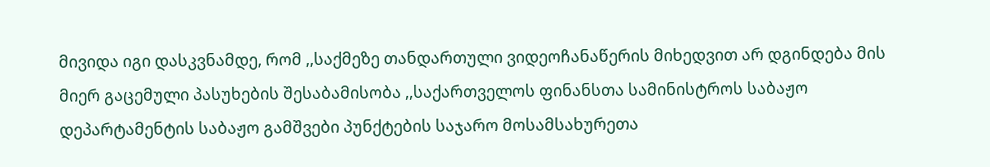მივიდა იგი დასკვნამდე, რომ ,,საქმეზე თანდართული ვიდეოჩანაწერის მიხედვით არ დგინდება მის მიერ გაცემული პასუხების შესაბამისობა ,,საქართველოს ფინანსთა სამინისტროს საბაჟო დეპარტამენტის საბაჟო გამშვები პუნქტების საჯარო მოსამსახურეთა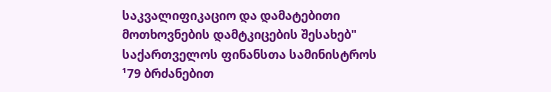საკვალიფიკაციო და დამატებითი მოთხოვნების დამტკიცების შესახებ" საქართველოს ფინანსთა სამინისტროს ¹79 ბრძანებით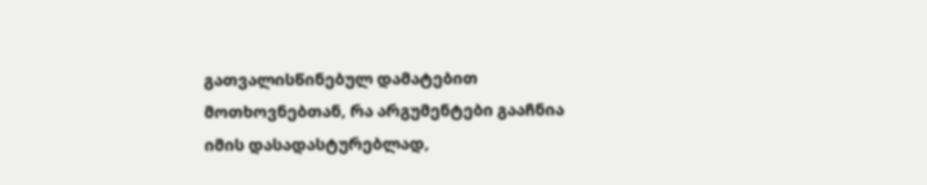გათვალისწინებულ დამატებით მოთხოვნებთან, რა არგუმენტები გააჩნია იმის დასადასტურებლად,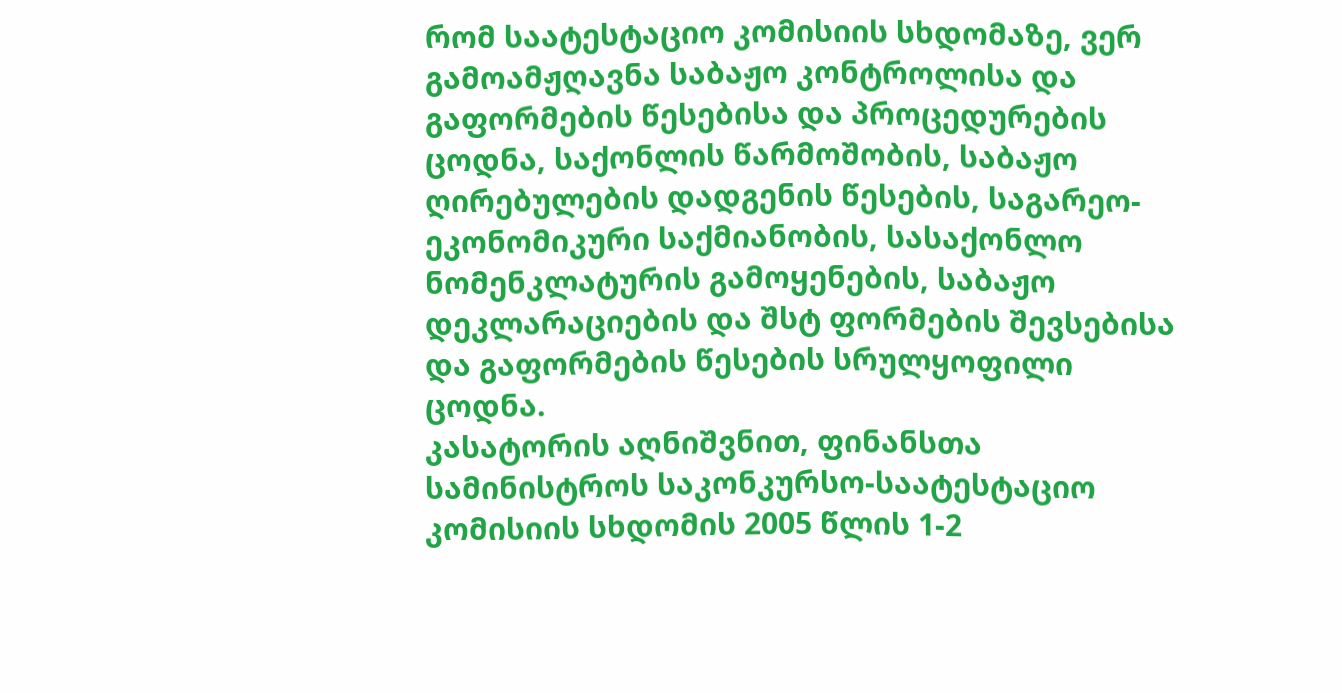რომ საატესტაციო კომისიის სხდომაზე, ვერ გამოამჟღავნა საბაჟო კონტროლისა და გაფორმების წესებისა და პროცედურების ცოდნა, საქონლის წარმოშობის, საბაჟო ღირებულების დადგენის წესების, საგარეო-ეკონომიკური საქმიანობის, სასაქონლო ნომენკლატურის გამოყენების, საბაჟო დეკლარაციების და შსტ ფორმების შევსებისა და გაფორმების წესების სრულყოფილი ცოდნა.
კასატორის აღნიშვნით, ფინანსთა სამინისტროს საკონკურსო-საატესტაციო კომისიის სხდომის 2005 წლის 1-2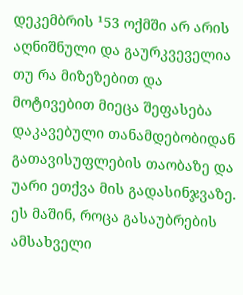დეკემბრის ¹53 ოქმში არ არის აღნიშნული და გაურკვეველია თუ რა მიზეზებით და მოტივებით მიეცა შეფასება დაკავებული თანამდებობიდან გათავისუფლების თაობაზე და უარი ეთქვა მის გადასინჯვაზე. ეს მაშინ, როცა გასაუბრების ამსახველი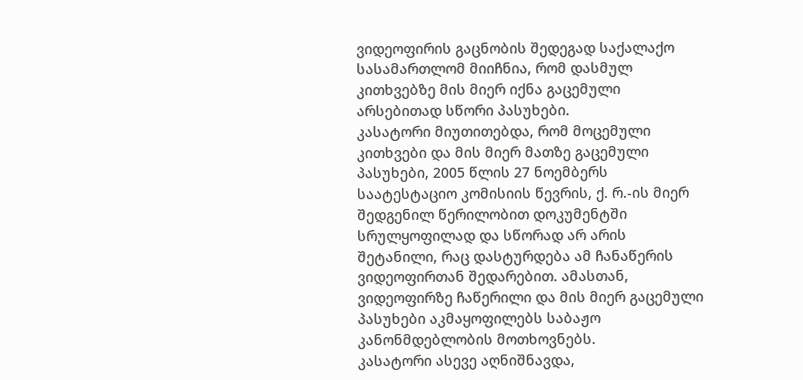ვიდეოფირის გაცნობის შედეგად საქალაქო სასამართლომ მიიჩნია, რომ დასმულ კითხვებზე მის მიერ იქნა გაცემული არსებითად სწორი პასუხები.
კასატორი მიუთითებდა, რომ მოცემული კითხვები და მის მიერ მათზე გაცემული პასუხები, 2005 წლის 27 ნოემბერს საატესტაციო კომისიის წევრის, ქ. რ.-ის მიერ შედგენილ წერილობით დოკუმენტში სრულყოფილად და სწორად არ არის შეტანილი, რაც დასტურდება ამ ჩანაწერის ვიდეოფირთან შედარებით. ამასთან, ვიდეოფირზე ჩაწერილი და მის მიერ გაცემული პასუხები აკმაყოფილებს საბაჟო კანონმდებლობის მოთხოვნებს.
კასატორი ასევე აღნიშნავდა,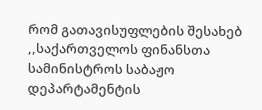რომ გათავისუფლების შესახებ ,,საქართველოს ფინანსთა სამინისტროს საბაჟო დეპარტამენტის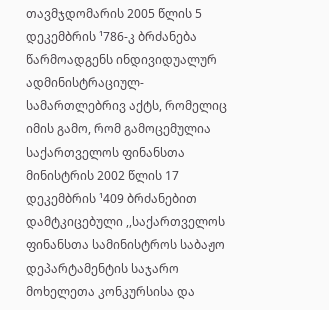თავმჯდომარის 2005 წლის 5 დეკემბრის ¹786-კ ბრძანება წარმოადგენს ინდივიდუალურ ადმინისტრაციულ-სამართლებრივ აქტს, რომელიც იმის გამო, რომ გამოცემულია საქართველოს ფინანსთა მინისტრის 2002 წლის 17 დეკემბრის ¹409 ბრძანებით დამტკიცებული ,,საქართველოს ფინანსთა სამინისტროს საბაჟო დეპარტამენტის საჯარო მოხელეთა კონკურსისა და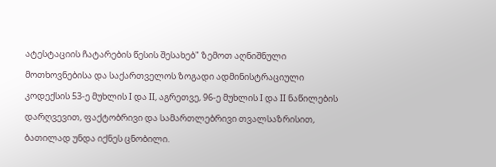ატესტაციის ჩატარების წესის შესახებ" ზემოთ აღნიშნული მოთხოვნებისა და საქართველოს ზოგადი ადმინისტრაციული კოდექსის 53-ე მუხლის I და II, აგრეთვე, 96-ე მუხლის I და II ნაწილების დარღვევით, ფაქტობრივი და სამართლებრივი თვალსაზრისით, ბათილად უნდა იქნეს ცნობილი.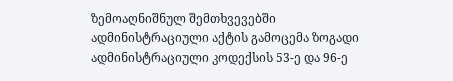ზემოაღნიშნულ შემთხვევებში ადმინისტრაციული აქტის გამოცემა ზოგადი ადმინისტრაციული კოდექსის 53-ე და 96-ე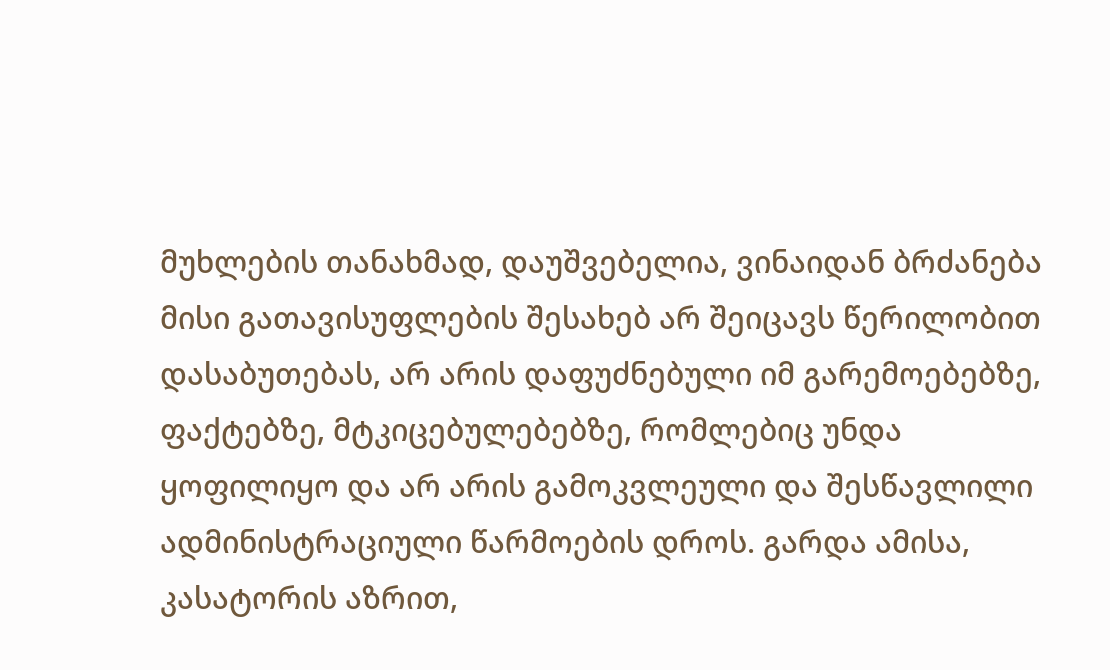მუხლების თანახმად, დაუშვებელია, ვინაიდან ბრძანება მისი გათავისუფლების შესახებ არ შეიცავს წერილობით დასაბუთებას, არ არის დაფუძნებული იმ გარემოებებზე, ფაქტებზე, მტკიცებულებებზე, რომლებიც უნდა ყოფილიყო და არ არის გამოკვლეული და შესწავლილი ადმინისტრაციული წარმოების დროს. გარდა ამისა, კასატორის აზრით,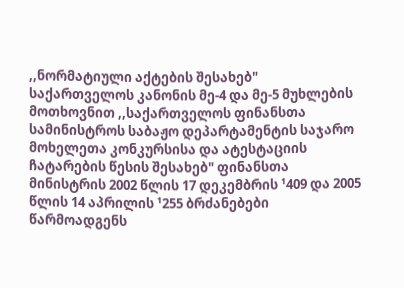,,ნორმატიული აქტების შესახებ" საქართველოს კანონის მე-4 და მე-5 მუხლების მოთხოვნით ,,საქართველოს ფინანსთა სამინისტროს საბაჟო დეპარტამენტის საჯარო მოხელეთა კონკურსისა და ატესტაციის ჩატარების წესის შესახებ" ფინანსთა მინისტრის 2002 წლის 17 დეკემბრის ¹409 და 2005 წლის 14 აპრილის ¹255 ბრძანებები წარმოადგენს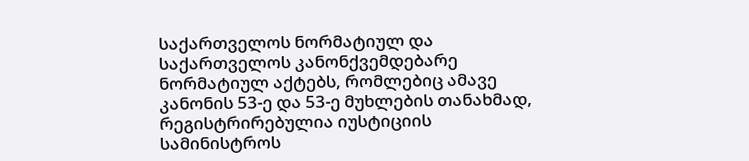საქართველოს ნორმატიულ და საქართველოს კანონქვემდებარე ნორმატიულ აქტებს, რომლებიც ამავე კანონის 53-ე და 53-ე მუხლების თანახმად, რეგისტრირებულია იუსტიციის სამინისტროს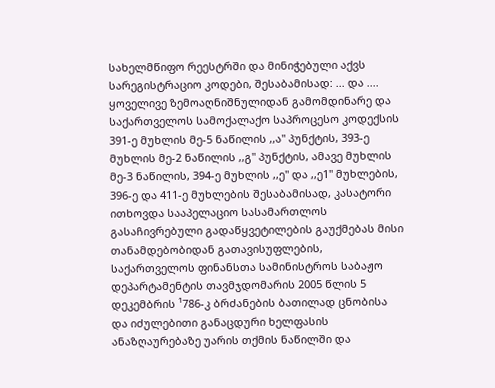სახელმწიფო რეესტრში და მინიჭებული აქვს სარეგისტრაციო კოდები, შესაბამისად: ... და ....
ყოველივე ზემოაღნიშნულიდან გამომდინარე და საქართველოს სამოქალაქო საპროცესო კოდექსის 391-ე მუხლის მე-5 ნაწილის ,,ა" პუნქტის, 393-ე მუხლის მე-2 ნაწილის ,,გ" პუნქტის, ამავე მუხლის მე-3 ნაწილის, 394-ე მუხლის ,,ე" და ,,ე1" მუხლების, 396-ე და 411-ე მუხლების შესაბამისად, კასატორი ითხოვდა სააპელაციო სასამართლოს გასაჩივრებული გადაწყვეტილების გაუქმებას მისი თანამდებობიდან გათავისუფლების, საქართველოს ფინანსთა სამინისტროს საბაჟო დეპარტამენტის თავმჯდომარის 2005 წლის 5 დეკემბრის ¹786-კ ბრძანების ბათილად ცნობისა და იძულებითი განაცდური ხელფასის ანაზღაურებაზე უარის თქმის ნაწილში და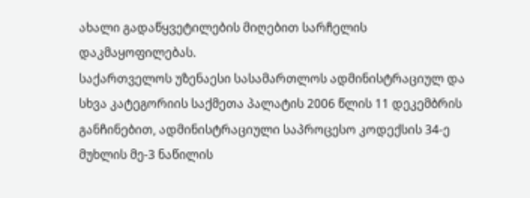ახალი გადაწყვეტილების მიღებით სარჩელის დაკმაყოფილებას.
საქართველოს უზენაესი სასამართლოს ადმინისტრაციულ და სხვა კატეგორიის საქმეთა პალატის 2006 წლის 11 დეკემბრის განჩინებით, ადმინისტრაციული საპროცესო კოდექსის 34-ე მუხლის მე-3 ნაწილის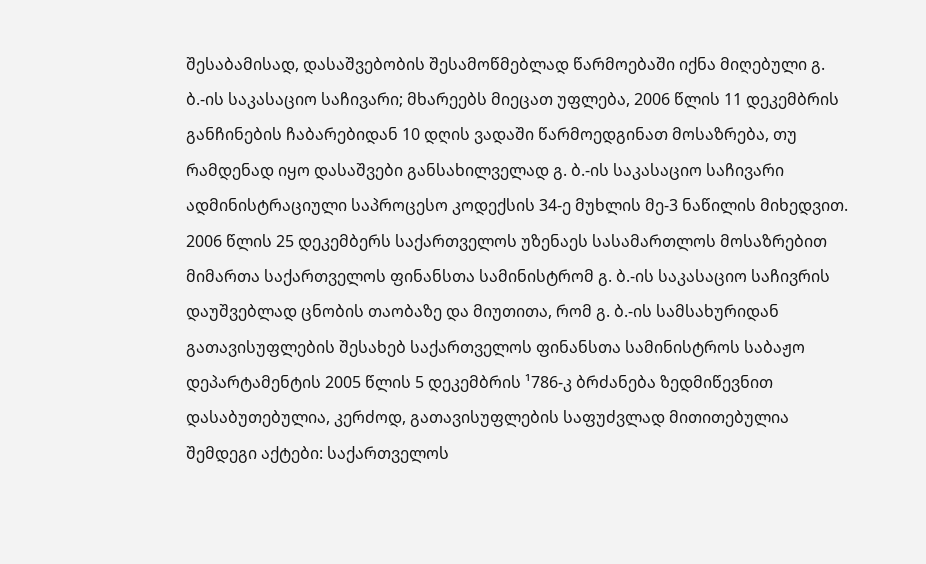შესაბამისად, დასაშვებობის შესამოწმებლად წარმოებაში იქნა მიღებული გ. ბ.-ის საკასაციო საჩივარი; მხარეებს მიეცათ უფლება, 2006 წლის 11 დეკემბრის განჩინების ჩაბარებიდან 10 დღის ვადაში წარმოედგინათ მოსაზრება, თუ რამდენად იყო დასაშვები განსახილველად გ. ბ.-ის საკასაციო საჩივარი ადმინისტრაციული საპროცესო კოდექსის 34-ე მუხლის მე-3 ნაწილის მიხედვით.
2006 წლის 25 დეკემბერს საქართველოს უზენაეს სასამართლოს მოსაზრებით მიმართა საქართველოს ფინანსთა სამინისტრომ გ. ბ.-ის საკასაციო საჩივრის დაუშვებლად ცნობის თაობაზე და მიუთითა, რომ გ. ბ.-ის სამსახურიდან გათავისუფლების შესახებ საქართველოს ფინანსთა სამინისტროს საბაჟო დეპარტამენტის 2005 წლის 5 დეკემბრის ¹786-კ ბრძანება ზედმიწევნით დასაბუთებულია, კერძოდ, გათავისუფლების საფუძვლად მითითებულია შემდეგი აქტები: საქართველოს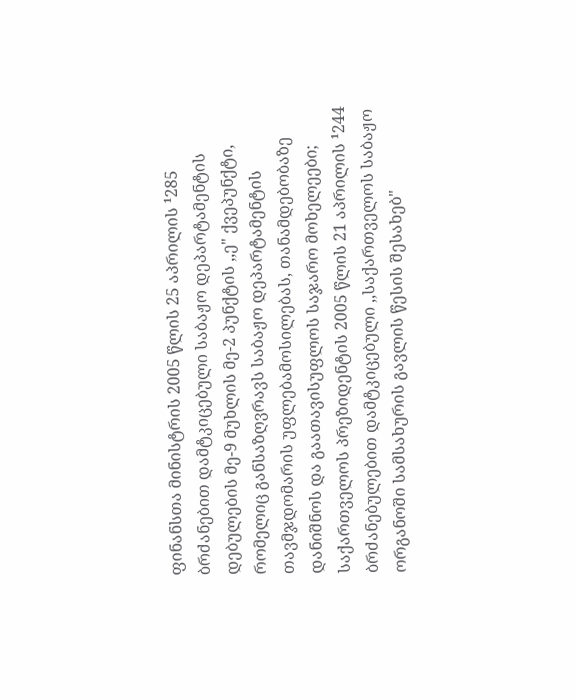ფინანსთა მინისტრის 2005 წლის 25 აპრილის ¹285 ბრძანებით დამტკიცებული საბაჟო დეპარტამენტის დებულების მე-9 მუხლის მე-2 პუნქტის ,,ე" ქვეპუნქტი, რომელიც განსაზღვრავს საბაჟო დეპარტამენტის თავმჯდომარის უფლებამოსილებას, თანამდებობაზე დანიშნოს და გაათავისუფლოს საჯარო მოხელეები; საქართველოს პრეზიდენტის 2005 წლის 21 აპრილის ¹244 ბრძანებულებით დამტკიცებული ,,საქართველოს საბაჟო ორგანოში სამსახურის გავლის წესის შესახებ"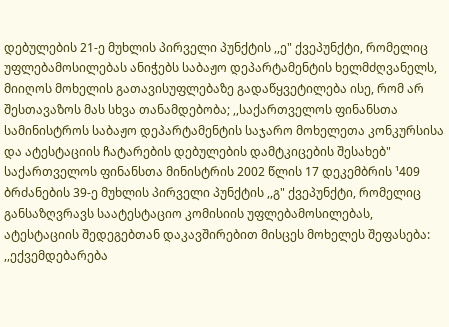დებულების 21-ე მუხლის პირველი პუნქტის ,,ე" ქვეპუნქტი, რომელიც უფლებამოსილებას ანიჭებს საბაჟო დეპარტამენტის ხელმძღვანელს, მიიღოს მოხელის გათავისუფლებაზე გადაწყვეტილება ისე, რომ არ შესთავაზოს მას სხვა თანამდებობა; ,,საქართველოს ფინანსთა სამინისტროს საბაჟო დეპარტამენტის საჯარო მოხელეთა კონკურსისა და ატესტაციის ჩატარების დებულების დამტკიცების შესახებ" საქართველოს ფინანსთა მინისტრის 2002 წლის 17 დეკემბრის ¹409 ბრძანების 39-ე მუხლის პირველი პუნქტის ,,გ" ქვეპუნქტი, რომელიც განსაზღვრავს საატესტაციო კომისიის უფლებამოსილებას, ატესტაციის შედეგებთან დაკავშირებით მისცეს მოხელეს შეფასება: ,,ექვემდებარება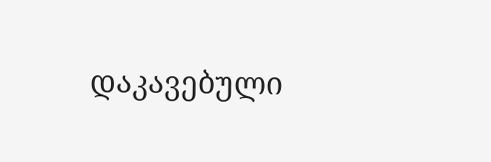დაკავებული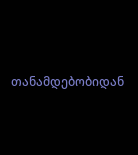თანამდებობიდან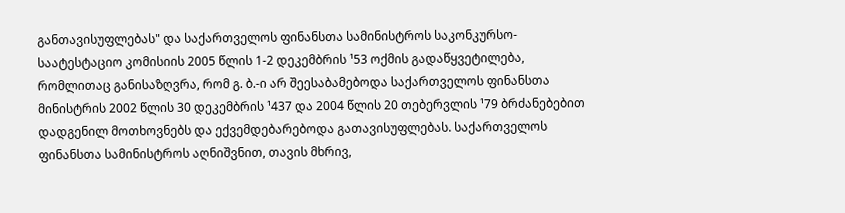განთავისუფლებას" და საქართველოს ფინანსთა სამინისტროს საკონკურსო-საატესტაციო კომისიის 2005 წლის 1-2 დეკემბრის ¹53 ოქმის გადაწყვეტილება, რომლითაც განისაზღვრა, რომ გ. ბ.-ი არ შეესაბამებოდა საქართველოს ფინანსთა მინისტრის 2002 წლის 30 დეკემბრის ¹437 და 2004 წლის 20 თებერვლის ¹79 ბრძანებებით დადგენილ მოთხოვნებს და ექვემდებარებოდა გათავისუფლებას. საქართველოს ფინანსთა სამინისტროს აღნიშვნით, თავის მხრივ,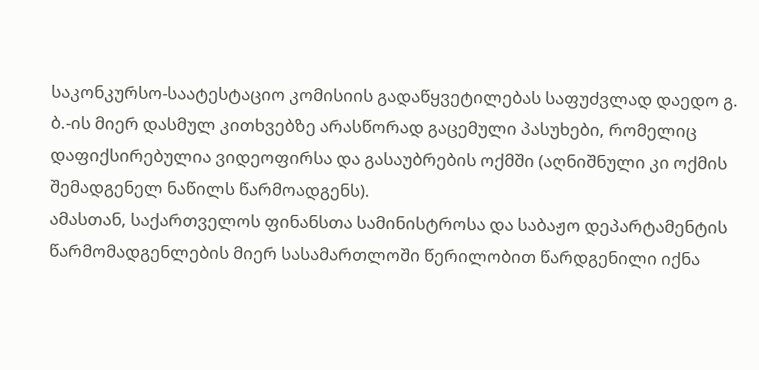საკონკურსო-საატესტაციო კომისიის გადაწყვეტილებას საფუძვლად დაედო გ. ბ.-ის მიერ დასმულ კითხვებზე არასწორად გაცემული პასუხები, რომელიც დაფიქსირებულია ვიდეოფირსა და გასაუბრების ოქმში (აღნიშნული კი ოქმის შემადგენელ ნაწილს წარმოადგენს).
ამასთან, საქართველოს ფინანსთა სამინისტროსა და საბაჟო დეპარტამენტის წარმომადგენლების მიერ სასამართლოში წერილობით წარდგენილი იქნა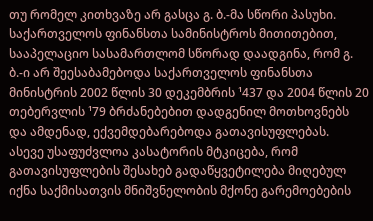თუ რომელ კითხვაზე არ გასცა გ. ბ.-მა სწორი პასუხი.
საქართველოს ფინანსთა სამინისტროს მითითებით, სააპელაციო სასამართლომ სწორად დაადგინა, რომ გ. ბ.-ი არ შეესაბამებოდა საქართველოს ფინანსთა მინისტრის 2002 წლის 30 დეკემბრის ¹437 და 2004 წლის 20 თებერვლის ¹79 ბრძანებებით დადგენილ მოთხოვნებს და ამდენად, ექვემდებარებოდა გათავისუფლებას.
ასევე უსაფუძვლოა კასატორის მტკიცება, რომ გათავისუფლების შესახებ გადაწყვეტილება მიღებულ იქნა საქმისათვის მნიშვნელობის მქონე გარემოებების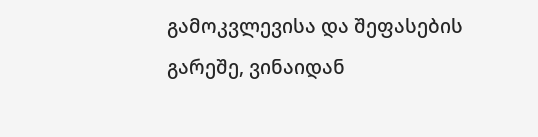გამოკვლევისა და შეფასების გარეშე, ვინაიდან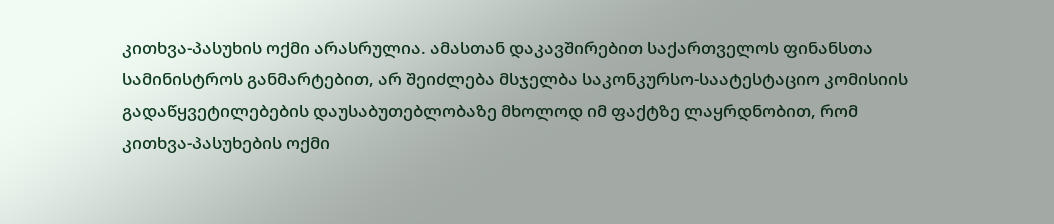კითხვა-პასუხის ოქმი არასრულია. ამასთან დაკავშირებით საქართველოს ფინანსთა სამინისტროს განმარტებით, არ შეიძლება მსჯელბა საკონკურსო-საატესტაციო კომისიის გადაწყვეტილებების დაუსაბუთებლობაზე მხოლოდ იმ ფაქტზე ლაყრდნობით, რომ კითხვა-პასუხების ოქმი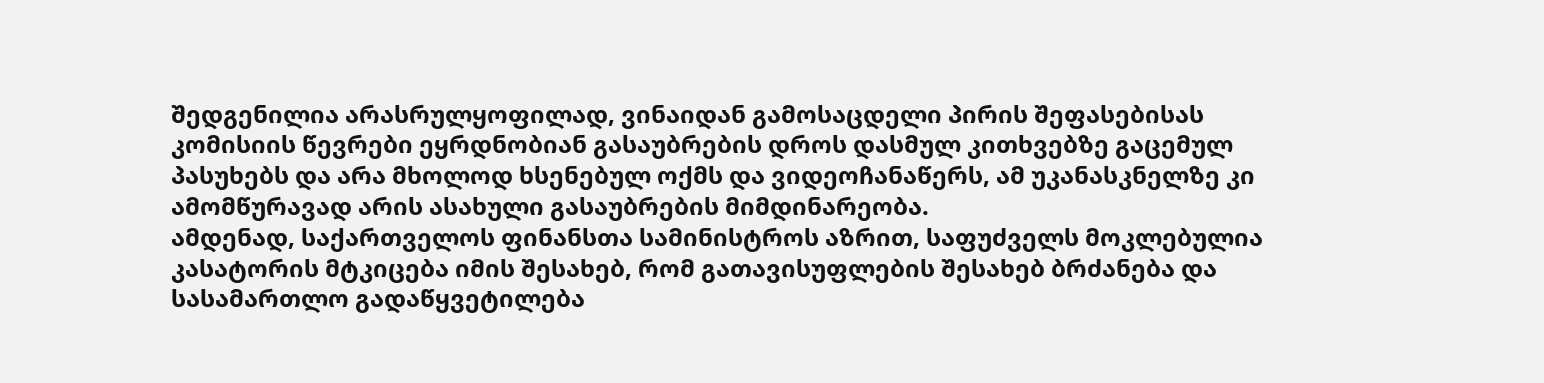შედგენილია არასრულყოფილად, ვინაიდან გამოსაცდელი პირის შეფასებისას კომისიის წევრები ეყრდნობიან გასაუბრების დროს დასმულ კითხვებზე გაცემულ პასუხებს და არა მხოლოდ ხსენებულ ოქმს და ვიდეოჩანაწერს, ამ უკანასკნელზე კი ამომწურავად არის ასახული გასაუბრების მიმდინარეობა.
ამდენად, საქართველოს ფინანსთა სამინისტროს აზრით, საფუძველს მოკლებულია კასატორის მტკიცება იმის შესახებ, რომ გათავისუფლების შესახებ ბრძანება და სასამართლო გადაწყვეტილება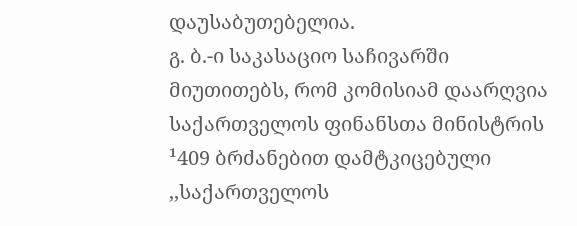დაუსაბუთებელია.
გ. ბ.-ი საკასაციო საჩივარში მიუთითებს, რომ კომისიამ დაარღვია საქართველოს ფინანსთა მინისტრის ¹409 ბრძანებით დამტკიცებული ,,საქართველოს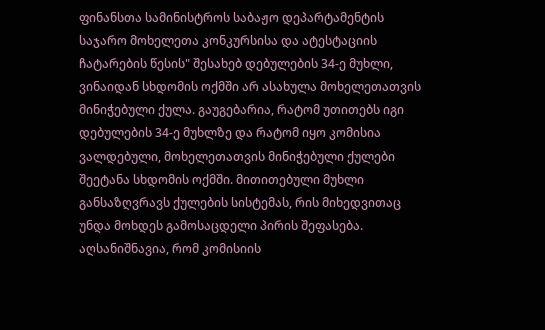ფინანსთა სამინისტროს საბაჟო დეპარტამენტის საჯარო მოხელეთა კონკურსისა და ატესტაციის ჩატარების წესის" შესახებ დებულების 34-ე მუხლი, ვინაიდან სხდომის ოქმში არ ასახულა მოხელეთათვის მინიჭებული ქულა. გაუგებარია, რატომ უთითებს იგი დებულების 34-ე მუხლზე და რატომ იყო კომისია ვალდებული, მოხელეთათვის მინიჭებული ქულები შეეტანა სხდომის ოქმში. მითითებული მუხლი განსაზღვრავს ქულების სისტემას, რის მიხედვითაც უნდა მოხდეს გამოსაცდელი პირის შეფასება. აღსანიშნავია, რომ კომისიის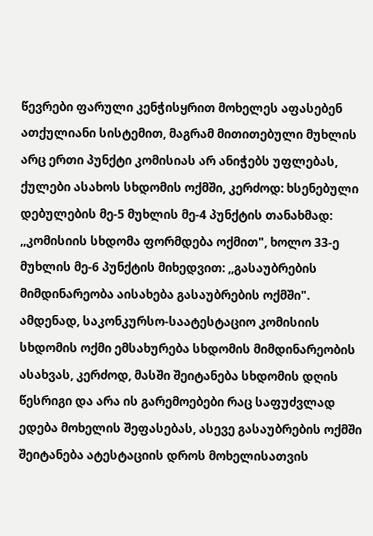წევრები ფარული კენჭისყრით მოხელეს აფასებენ ათქულიანი სისტემით, მაგრამ მითითებული მუხლის არც ერთი პუნქტი კომისიას არ ანიჭებს უფლებას, ქულები ასახოს სხდომის ოქმში, კერძოდ: ხსენებული დებულების მე-5 მუხლის მე-4 პუნქტის თანახმად: ,,კომისიის სხდომა ფორმდება ოქმით", ხოლო 33-ე მუხლის მე-6 პუნქტის მიხედვით: ,,გასაუბრების მიმდინარეობა აისახება გასაუბრების ოქმში". ამდენად, საკონკურსო-საატესტაციო კომისიის სხდომის ოქმი ემსახურება სხდომის მიმდინარეობის ასახვას, კერძოდ, მასში შეიტანება სხდომის დღის წესრიგი და არა ის გარემოებები რაც საფუძვლად ედება მოხელის შეფასებას, ასევე გასაუბრების ოქმში შეიტანება ატესტაციის დროს მოხელისათვის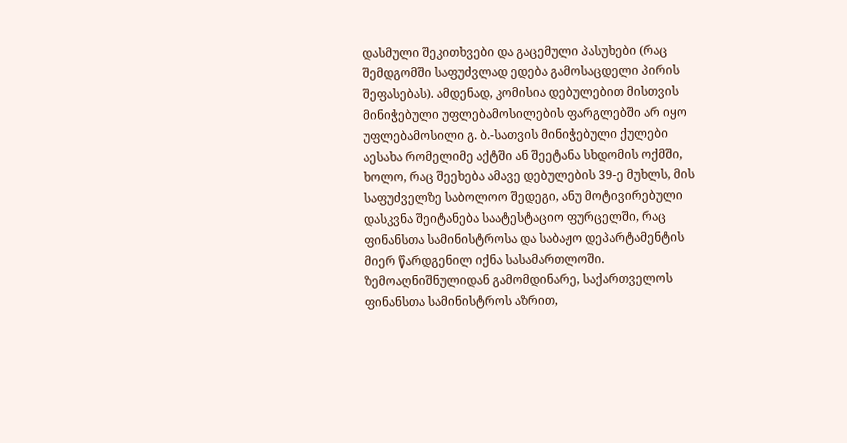დასმული შეკითხვები და გაცემული პასუხები (რაც შემდგომში საფუძვლად ედება გამოსაცდელი პირის შეფასებას). ამდენად, კომისია დებულებით მისთვის მინიჭებული უფლებამოსილების ფარგლებში არ იყო უფლებამოსილი გ. ბ.-სათვის მინიჭებული ქულები აესახა რომელიმე აქტში ან შეეტანა სხდომის ოქმში, ხოლო, რაც შეეხება ამავე დებულების 39-ე მუხლს, მის საფუძველზე საბოლოო შედეგი, ანუ მოტივირებული დასკვნა შეიტანება საატესტაციო ფურცელში, რაც ფინანსთა სამინისტროსა და საბაჟო დეპარტამენტის მიერ წარდგენილ იქნა სასამართლოში.
ზემოაღნიშნულიდან გამომდინარე, საქართველოს ფინანსთა სამინისტროს აზრით,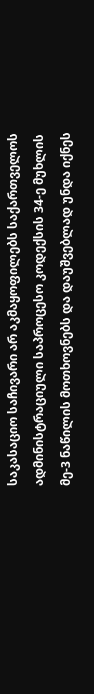საკასაციო საჩივარი არ აკმაყოფილებს საქართველოს ადმინისტრაციული საპროცესო კოდექსის 34-ე მუხლის მე-3 ნაწილის მოთხოვნებს და დაუშვებლად უნდა იქნეს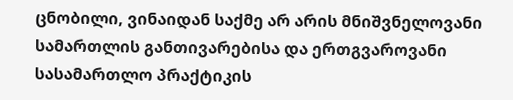ცნობილი, ვინაიდან საქმე არ არის მნიშვნელოვანი სამართლის განთივარებისა და ერთგვაროვანი სასამართლო პრაქტიკის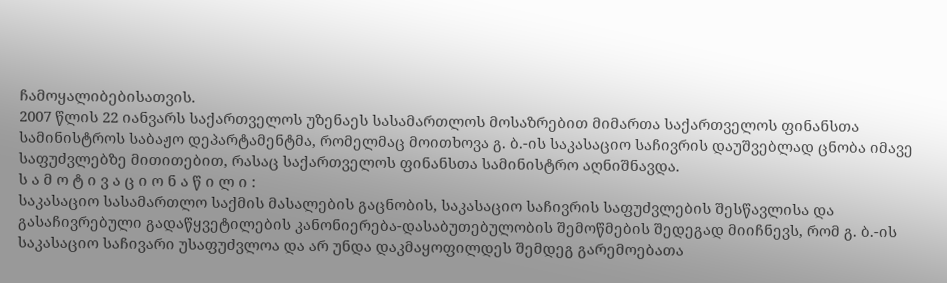ჩამოყალიბებისათვის.
2007 წლის 22 იანვარს საქართველოს უზენაეს სასამართლოს მოსაზრებით მიმართა საქართველოს ფინანსთა სამინისტროს საბაჟო დეპარტამენტმა, რომელმაც მოითხოვა გ. ბ.-ის საკასაციო საჩივრის დაუშვებლად ცნობა იმავე საფუძვლებზე მითითებით, რასაც საქართველოს ფინანსთა სამინისტრო აღნიშნავდა.
ს ა მ ო ტ ი ვ ა ც ი ო ნ ა წ ი ლ ი :
საკასაციო სასამართლო საქმის მასალების გაცნობის, საკასაციო საჩივრის საფუძვლების შესწავლისა და გასაჩივრებული გადაწყვეტილების კანონიერება-დასაბუთებულობის შემოწმების შედეგად მიიჩნევს, რომ გ. ბ.-ის საკასაციო საჩივარი უსაფუძვლოა და არ უნდა დაკმაყოფილდეს შემდეგ გარემოებათა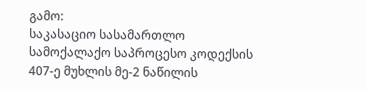გამო:
საკასაციო სასამართლო სამოქალაქო საპროცესო კოდექსის 407-ე მუხლის მე-2 ნაწილის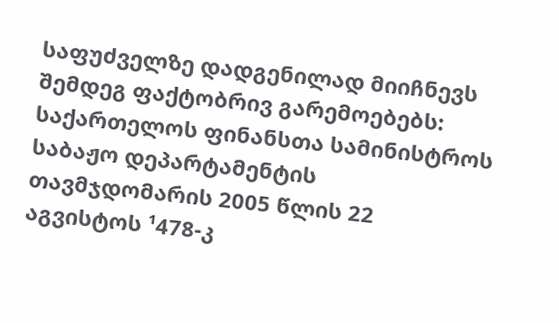საფუძველზე დადგენილად მიიჩნევს შემდეგ ფაქტობრივ გარემოებებს:
საქართელოს ფინანსთა სამინისტროს საბაჟო დეპარტამენტის თავმჯდომარის 2005 წლის 22 აგვისტოს ¹478-კ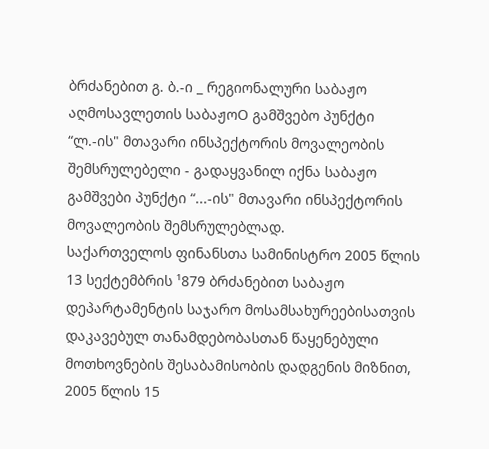ბრძანებით გ. ბ.-ი _ რეგიონალური საბაჟო აღმოსავლეთის საბაჟოO გამშვებო პუნქტი “ლ.-ის" მთავარი ინსპექტორის მოვალეობის შემსრულებელი - გადაყვანილ იქნა საბაჟო გამშვები პუნქტი “...-ის" მთავარი ინსპექტორის მოვალეობის შემსრულებლად.
საქართველოს ფინანსთა სამინისტრო 2005 წლის 13 სექტემბრის ¹879 ბრძანებით საბაჟო დეპარტამენტის საჯარო მოსამსახურეებისათვის დაკავებულ თანამდებობასთან წაყენებული მოთხოვნების შესაბამისობის დადგენის მიზნით, 2005 წლის 15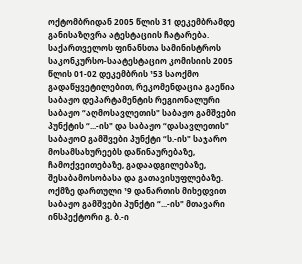ოქტომბრიდან 2005 წლის 31 დეკემბრამდე განისაზღვრა ატესტაციის ჩატარება.
საქართველოს ფინანსთა სამინისტროს საკონკურსო-საატესტაციო კომისიის 2005 წლის 01-02 დეკემბრის ¹53 საოქმო გადაწყვეტილებით, რეკომენდაცია გაეწია საბაჟო დეპარტამენტის რეგიონალური საბაჟო “აღმოსავლეთის" საბაჟო გამშვები პუნქტის “...-ის" და საბაჟო “დასავლეთის" საბაჟოO გამშვები პუნქტი “ს.-ის" საჯარო მოსამსახურეებს დაწინაურებაზე, ჩამოქვეითებაზე, გადაადგილებაზე, შესაბამოსობასა და გათავისუფლებაზე.
ოქმზე დართული ¹9 დანართის მიხედვით საბაჟო გამშვები პუნქტი “...-ის" მთავარი ინსპექტორი გ. ბ.-ი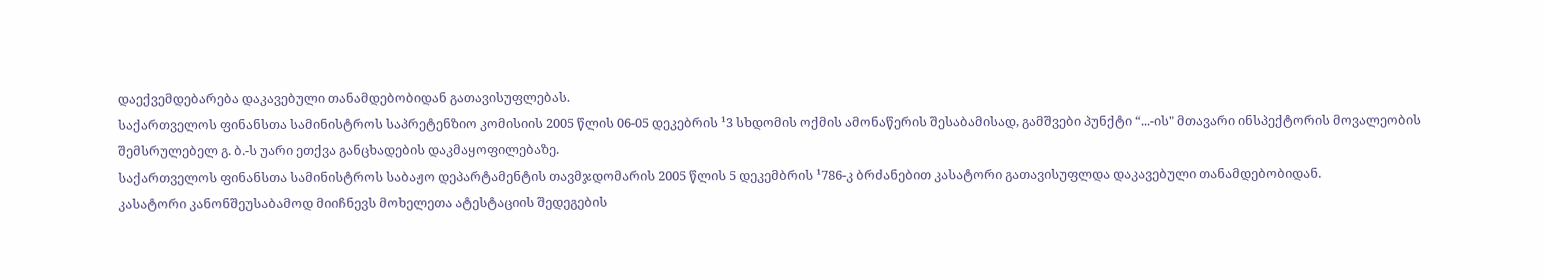დაექვემდებარება დაკავებული თანამდებობიდან გათავისუფლებას.
საქართველოს ფინანსთა სამინისტროს საპრეტენზიო კომისიის 2005 წლის 06-05 დეკებრის ¹3 სხდომის ოქმის ამონაწერის შესაბამისად, გამშვები პუნქტი “...-ის" მთავარი ინსპექტორის მოვალეობის შემსრულებელ გ. ბ.-ს უარი ეთქვა განცხადების დაკმაყოფილებაზე.
საქართველოს ფინანსთა სამინისტროს საბაჟო დეპარტამენტის თავმჯდომარის 2005 წლის 5 დეკემბრის ¹786-კ ბრძანებით კასატორი გათავისუფლდა დაკავებული თანამდებობიდან.
კასატორი კანონშეუსაბამოდ მიიჩნევს მოხელეთა ატესტაციის შედეგების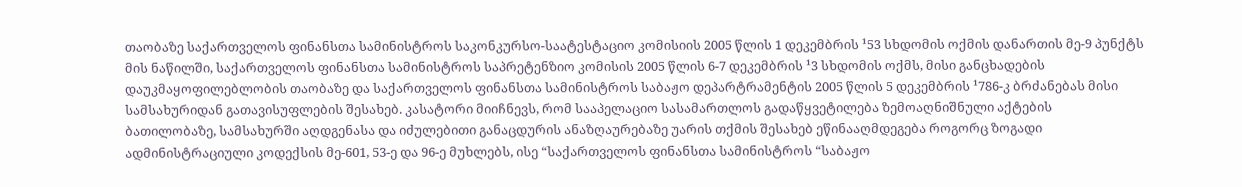თაობაზე საქართველოს ფინანსთა სამინისტროს საკონკურსო-საატესტაციო კომისიის 2005 წლის 1 დეკემბრის ¹53 სხდომის ოქმის დანართის მე-9 პუნქტს მის ნაწილში, საქართველოს ფინანსთა სამინისტროს საპრეტენზიო კომისის 2005 წლის 6-7 დეკემბრის ¹3 სხდომის ოქმს, მისი განცხადების დაუკმაყოფილებლობის თაობაზე და საქართველოს ფინანსთა სამინისტროს საბაჟო დეპარტრამენტის 2005 წლის 5 დეკემბრის ¹786-კ ბრძანებას მისი სამსახურიდან გათავისუფლების შესახებ. კასატორი მიიჩნევს, რომ სააპელაციო სასამართლოს გადაწყვეტილება ზემოაღნიშნული აქტების ბათილობაზე, სამსახურში აღდგენასა და იძულებითი განაცდურის ანაზღაურებაზე უარის თქმის შესახებ ეწინააღმდეგება როგორც ზოგადი ადმინისტრაციული კოდექსის მე-601, 53-ე და 96-ე მუხლებს, ისე “საქართველოს ფინანსთა სამინისტროს “საბაჟო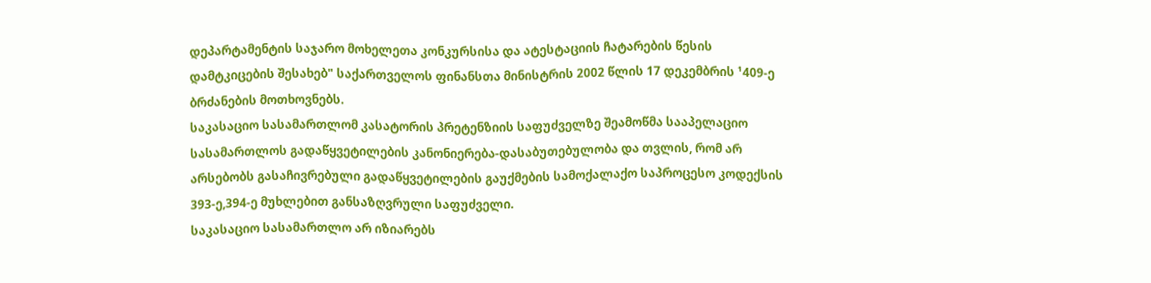დეპარტამენტის საჯარო მოხელეთა კონკურსისა და ატესტაციის ჩატარების წესის დამტკიცების შესახებ" საქართველოს ფინანსთა მინისტრის 2002 წლის 17 დეკემბრის ¹409-ე ბრძანების მოთხოვნებს.
საკასაციო სასამართლომ კასატორის პრეტენზიის საფუძველზე შეამოწმა სააპელაციო სასამართლოს გადაწყვეტილების კანონიერება-დასაბუთებულობა და თვლის, რომ არ არსებობს გასაჩივრებული გადაწყვეტილების გაუქმების სამოქალაქო საპროცესო კოდექსის 393-ე,394-ე მუხლებით განსაზღვრული საფუძველი.
საკასაციო სასამართლო არ იზიარებს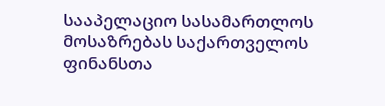სააპელაციო სასამართლოს მოსაზრებას საქართველოს ფინანსთა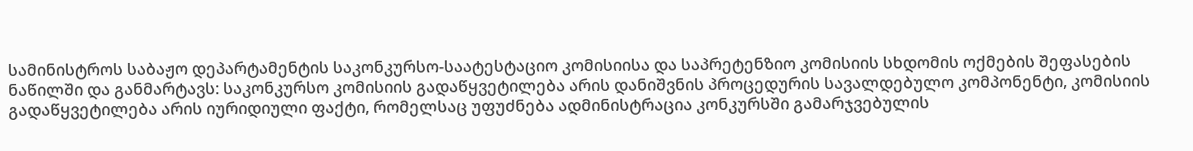სამინისტროს საბაჟო დეპარტამენტის საკონკურსო-საატესტაციო კომისიისა და საპრეტენზიო კომისიის სხდომის ოქმების შეფასების ნაწილში და განმარტავს: საკონკურსო კომისიის გადაწყვეტილება არის დანიშვნის პროცედურის სავალდებულო კომპონენტი, კომისიის გადაწყვეტილება არის იურიდიული ფაქტი, რომელსაც უფუძნება ადმინისტრაცია კონკურსში გამარჯვებულის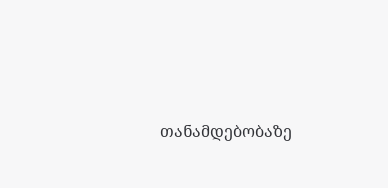თანამდებობაზე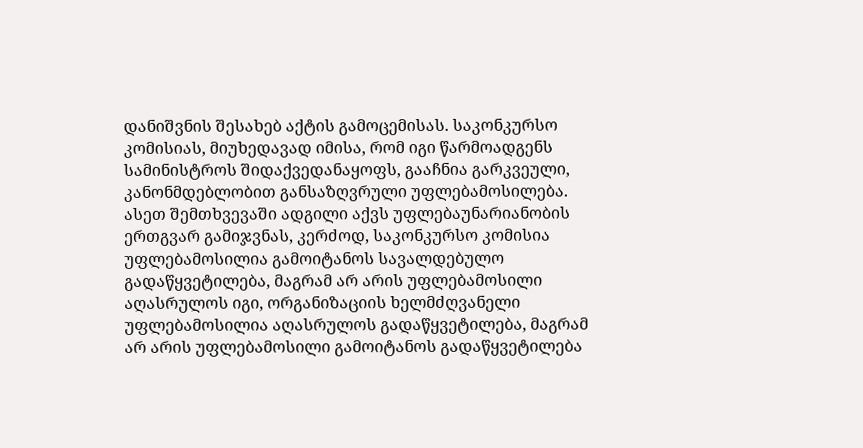დანიშვნის შესახებ აქტის გამოცემისას. საკონკურსო კომისიას, მიუხედავად იმისა, რომ იგი წარმოადგენს სამინისტროს შიდაქვედანაყოფს, გააჩნია გარკვეული, კანონმდებლობით განსაზღვრული უფლებამოსილება. ასეთ შემთხვევაში ადგილი აქვს უფლებაუნარიანობის ერთგვარ გამიჯვნას, კერძოდ, საკონკურსო კომისია უფლებამოსილია გამოიტანოს სავალდებულო გადაწყვეტილება, მაგრამ არ არის უფლებამოსილი აღასრულოს იგი, ორგანიზაციის ხელმძღვანელი უფლებამოსილია აღასრულოს გადაწყვეტილება, მაგრამ არ არის უფლებამოსილი გამოიტანოს გადაწყვეტილება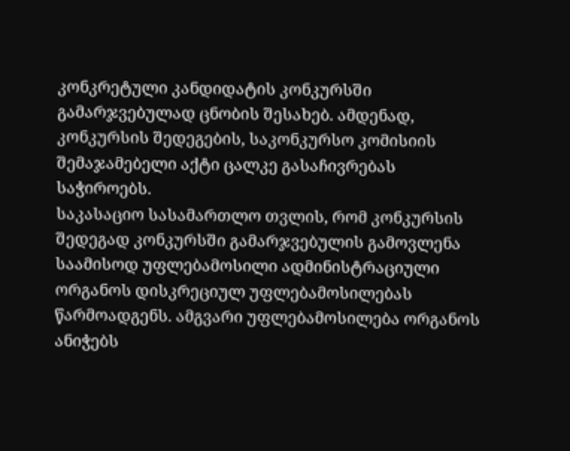კონკრეტული კანდიდატის კონკურსში გამარჯვებულად ცნობის შესახებ. ამდენად, კონკურსის შედეგების, საკონკურსო კომისიის შემაჯამებელი აქტი ცალკე გასაჩივრებას საჭიროებს.
საკასაციო სასამართლო თვლის, რომ კონკურსის შედეგად კონკურსში გამარჯვებულის გამოვლენა საამისოდ უფლებამოსილი ადმინისტრაციული ორგანოს დისკრეციულ უფლებამოსილებას წარმოადგენს. ამგვარი უფლებამოსილება ორგანოს ანიჭებს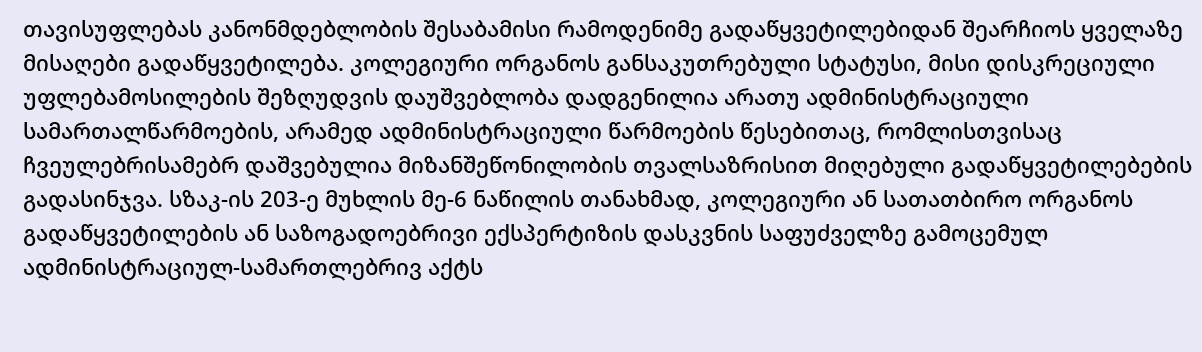თავისუფლებას კანონმდებლობის შესაბამისი რამოდენიმე გადაწყვეტილებიდან შეარჩიოს ყველაზე მისაღები გადაწყვეტილება. კოლეგიური ორგანოს განსაკუთრებული სტატუსი, მისი დისკრეციული უფლებამოსილების შეზღუდვის დაუშვებლობა დადგენილია არათუ ადმინისტრაციული სამართალწარმოების, არამედ ადმინისტრაციული წარმოების წესებითაც, რომლისთვისაც ჩვეულებრისამებრ დაშვებულია მიზანშეწონილობის თვალსაზრისით მიღებული გადაწყვეტილებების გადასინჯვა. სზაკ-ის 203-ე მუხლის მე-6 ნაწილის თანახმად, კოლეგიური ან სათათბირო ორგანოს გადაწყვეტილების ან საზოგადოებრივი ექსპერტიზის დასკვნის საფუძველზე გამოცემულ ადმინისტრაციულ-სამართლებრივ აქტს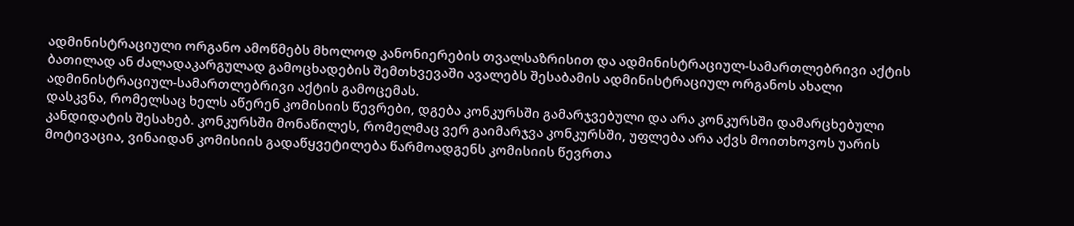ადმინისტრაციული ორგანო ამოწმებს მხოლოდ კანონიერების თვალსაზრისით და ადმინისტრაციულ-სამართლებრივი აქტის ბათილად ან ძალადაკარგულად გამოცხადების შემთხვევაში ავალებს შესაბამის ადმინისტრაციულ ორგანოს ახალი ადმინისტრაციულ-სამართლებრივი აქტის გამოცემას.
დასკვნა, რომელსაც ხელს აწერენ კომისიის წევრები, დგება კონკურსში გამარჯვებული და არა კონკურსში დამარცხებული კანდიდატის შესახებ. კონკურსში მონაწილეს, რომელმაც ვერ გაიმარჯვა კონკურსში, უფლება არა აქვს მოითხოვოს უარის მოტივაცია, ვინაიდან კომისიის გადაწყვეტილება წარმოადგენს კომისიის წევრთა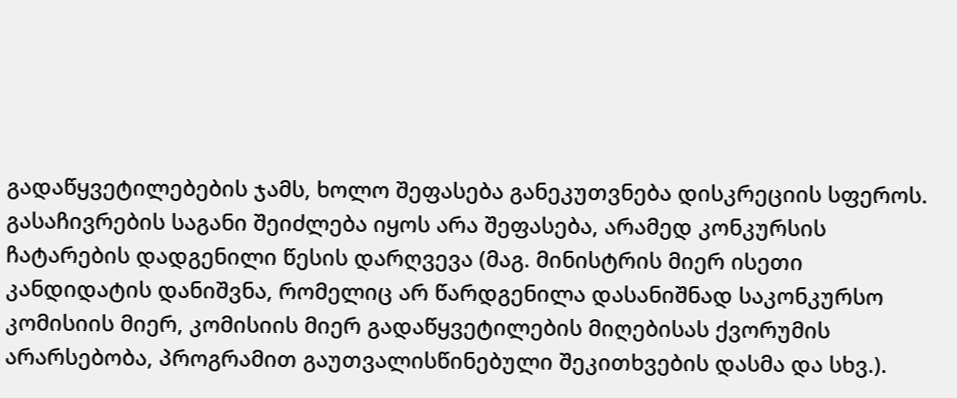გადაწყვეტილებების ჯამს, ხოლო შეფასება განეკუთვნება დისკრეციის სფეროს. გასაჩივრების საგანი შეიძლება იყოს არა შეფასება, არამედ კონკურსის ჩატარების დადგენილი წესის დარღვევა (მაგ. მინისტრის მიერ ისეთი კანდიდატის დანიშვნა, რომელიც არ წარდგენილა დასანიშნად საკონკურსო კომისიის მიერ, კომისიის მიერ გადაწყვეტილების მიღებისას ქვორუმის არარსებობა, პროგრამით გაუთვალისწინებული შეკითხვების დასმა და სხვ.).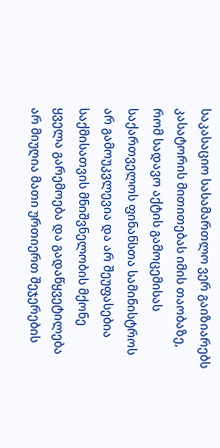საკასაციო სასამართლო ვერ გაიზიარებს კასატორის მითითებას იმის თაობაზე, რომ სადავო აქტის გამოცემისას საქართველოს ფინანსთა სამინისტროს არ გამოუკვლევია და არ შეუფასებია საქმისათვის მნიშვნელობის მქონე ყველა გარემოება და გადაწყვეტილება არ მიუღია მათი ურთიერთ შეჯერების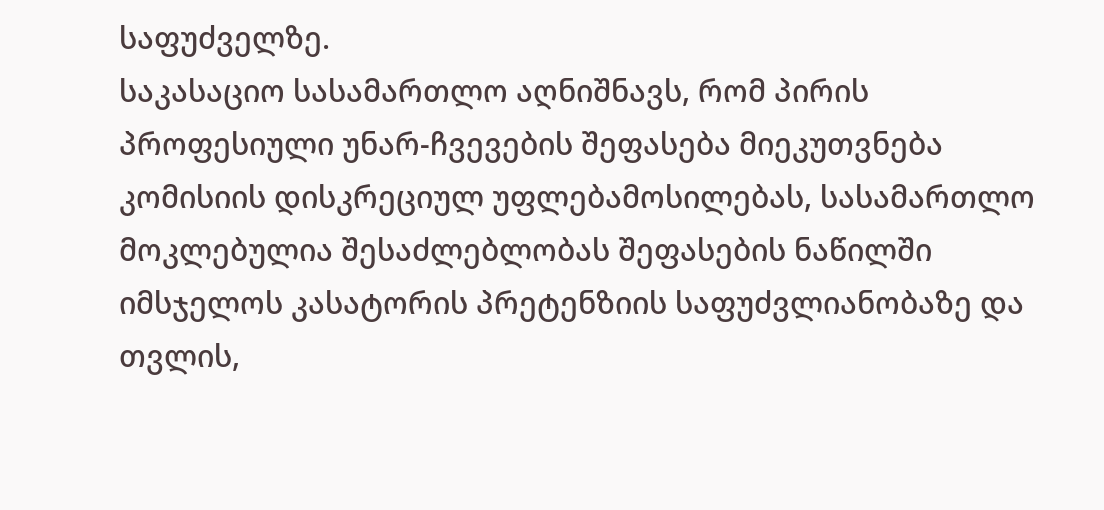საფუძველზე.
საკასაციო სასამართლო აღნიშნავს, რომ პირის პროფესიული უნარ-ჩვევების შეფასება მიეკუთვნება კომისიის დისკრეციულ უფლებამოსილებას, სასამართლო მოკლებულია შესაძლებლობას შეფასების ნაწილში იმსჯელოს კასატორის პრეტენზიის საფუძვლიანობაზე და თვლის,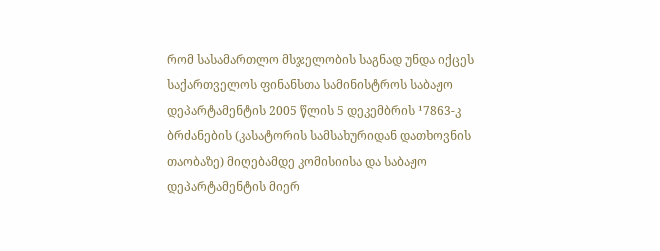რომ სასამართლო მსჯელობის საგნად უნდა იქცეს საქართველოს ფინანსთა სამინისტროს საბაჟო დეპარტამენტის 2005 წლის 5 დეკემბრის ¹7863-კ ბრძანების (კასატორის სამსახურიდან დათხოვნის თაობაზე) მიღებამდე კომისიისა და საბაჟო დეპარტამენტის მიერ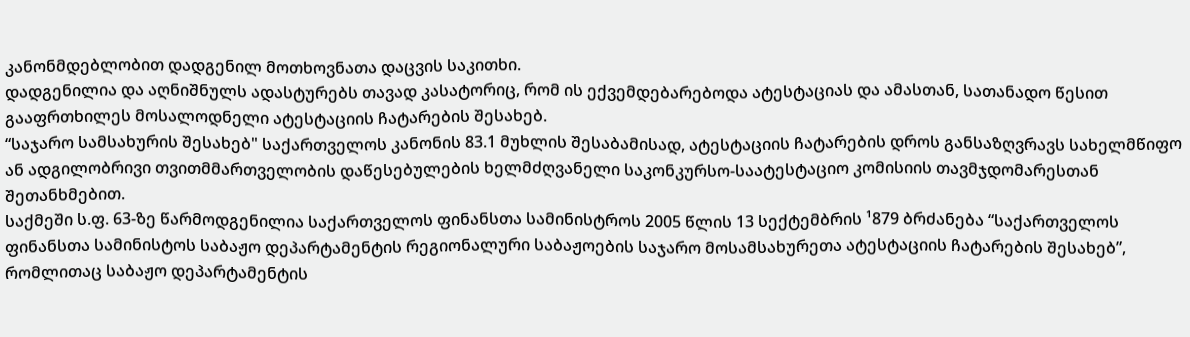კანონმდებლობით დადგენილ მოთხოვნათა დაცვის საკითხი.
დადგენილია და აღნიშნულს ადასტურებს თავად კასატორიც, რომ ის ექვემდებარებოდა ატესტაციას და ამასთან, სათანადო წესით გააფრთხილეს მოსალოდნელი ატესტაციის ჩატარების შესახებ.
“საჯარო სამსახურის შესახებ" საქართველოს კანონის 83.1 მუხლის შესაბამისად, ატესტაციის ჩატარების დროს განსაზღვრავს სახელმწიფო ან ადგილობრივი თვითმმართველობის დაწესებულების ხელმძღვანელი საკონკურსო-საატესტაციო კომისიის თავმჯდომარესთან შეთანხმებით.
საქმეში ს.ფ. 63-ზე წარმოდგენილია საქართველოს ფინანსთა სამინისტროს 2005 წლის 13 სექტემბრის ¹879 ბრძანება “საქართველოს ფინანსთა სამინისტოს საბაჟო დეპარტამენტის რეგიონალური საბაჟოების საჯარო მოსამსახურეთა ატესტაციის ჩატარების შესახებ”, რომლითაც საბაჟო დეპარტამენტის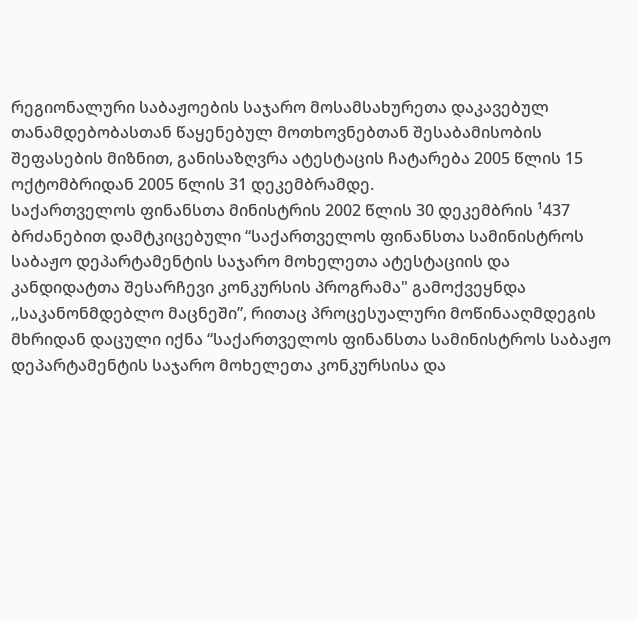რეგიონალური საბაჟოების საჯარო მოსამსახურეთა დაკავებულ თანამდებობასთან წაყენებულ მოთხოვნებთან შესაბამისობის შეფასების მიზნით, განისაზღვრა ატესტაცის ჩატარება 2005 წლის 15 ოქტომბრიდან 2005 წლის 31 დეკემბრამდე.
საქართველოს ფინანსთა მინისტრის 2002 წლის 30 დეკემბრის ¹437 ბრძანებით დამტკიცებული “საქართველოს ფინანსთა სამინისტროს საბაჟო დეპარტამენტის საჯარო მოხელეთა ატესტაციის და კანდიდატთა შესარჩევი კონკურსის პროგრამა" გამოქვეყნდა ,,საკანონმდებლო მაცნეში”, რითაც პროცესუალური მოწინააღმდეგის მხრიდან დაცული იქნა “საქართველოს ფინანსთა სამინისტროს საბაჟო დეპარტამენტის საჯარო მოხელეთა კონკურსისა და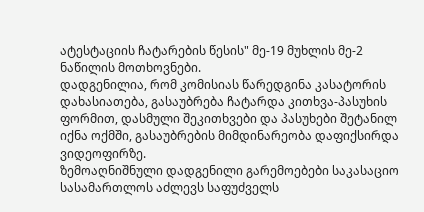ატესტაციის ჩატარების წესის" მე-19 მუხლის მე-2 ნაწილის მოთხოვნები.
დადგენილია, რომ კომისიას წარედგინა კასატორის დახასიათება, გასაუბრება ჩატარდა კითხვა-პასუხის ფორმით, დასმული შეკითხვები და პასუხები შეტანილ იქნა ოქმში, გასაუბრების მიმდინარეობა დაფიქსირდა ვიდეოფირზე.
ზემოაღნიშნული დადგენილი გარემოებები საკასაციო სასამართლოს აძლევს საფუძველს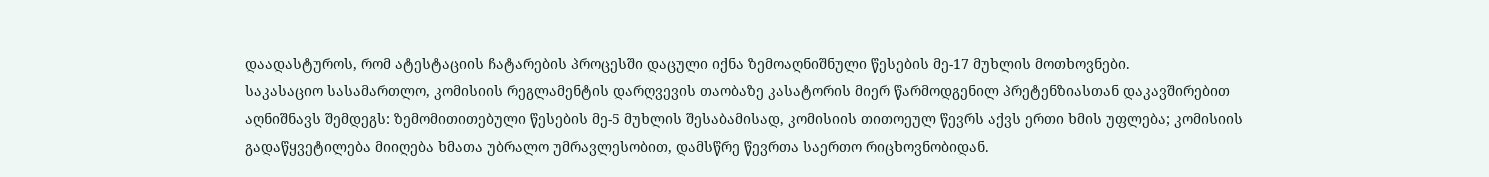დაადასტუროს, რომ ატესტაციის ჩატარების პროცესში დაცული იქნა ზემოაღნიშნული წესების მე-17 მუხლის მოთხოვნები.
საკასაციო სასამართლო, კომისიის რეგლამენტის დარღვევის თაობაზე კასატორის მიერ წარმოდგენილ პრეტენზიასთან დაკავშირებით აღნიშნავს შემდეგს: ზემომითითებული წესების მე-5 მუხლის შესაბამისად, კომისიის თითოეულ წევრს აქვს ერთი ხმის უფლება; კომისიის გადაწყვეტილება მიიღება ხმათა უბრალო უმრავლესობით, დამსწრე წევრთა საერთო რიცხოვნობიდან.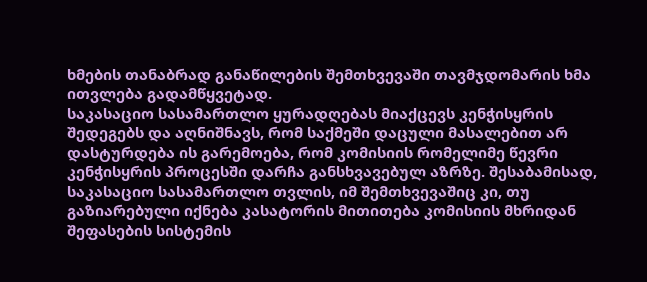ხმების თანაბრად განაწილების შემთხვევაში თავმჯდომარის ხმა ითვლება გადამწყვეტად.
საკასაციო სასამართლო ყურადღებას მიაქცევს კენჭისყრის შედეგებს და აღნიშნავს, რომ საქმეში დაცული მასალებით არ დასტურდება ის გარემოება, რომ კომისიის რომელიმე წევრი კენჭისყრის პროცესში დარჩა განსხვავებულ აზრზე. შესაბამისად, საკასაციო სასამართლო თვლის, იმ შემთხვევაშიც კი, თუ გაზიარებული იქნება კასატორის მითითება კომისიის მხრიდან შეფასების სისტემის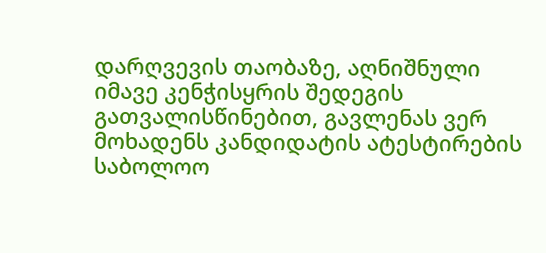დარღვევის თაობაზე, აღნიშნული იმავე კენჭისყრის შედეგის გათვალისწინებით, გავლენას ვერ მოხადენს კანდიდატის ატესტირების საბოლოო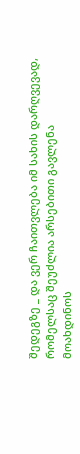შედეგზე _ და ვერ ჩაითვლება იმ სახის დარღვევად, რომელსაც შეუძლია არსებითი გავლენა მოახდინოს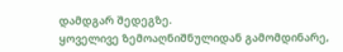დამდგარ შედეგზე.
ყოველივე ზემოაღნიშნულიდან გამომდინარე,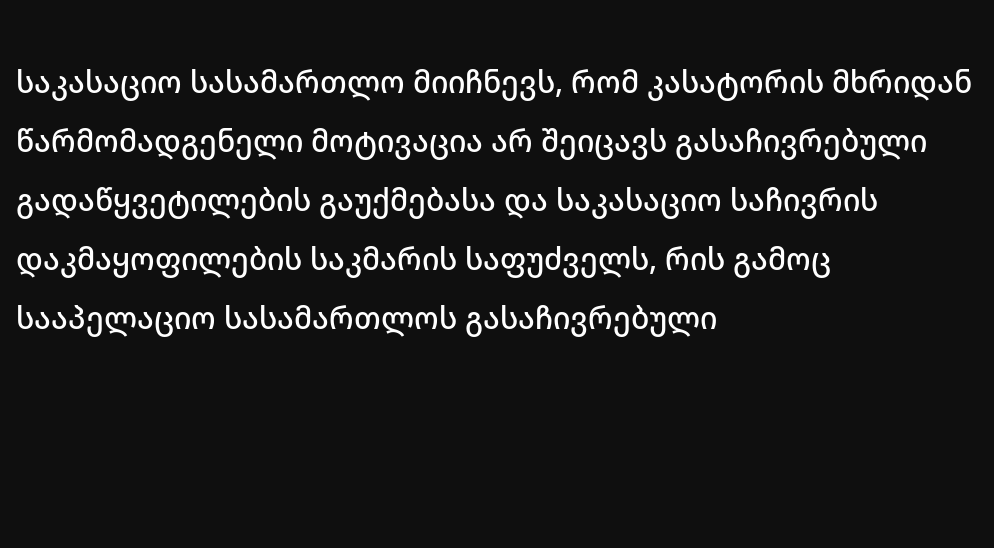საკასაციო სასამართლო მიიჩნევს, რომ კასატორის მხრიდან წარმომადგენელი მოტივაცია არ შეიცავს გასაჩივრებული გადაწყვეტილების გაუქმებასა და საკასაციო საჩივრის დაკმაყოფილების საკმარის საფუძველს, რის გამოც სააპელაციო სასამართლოს გასაჩივრებული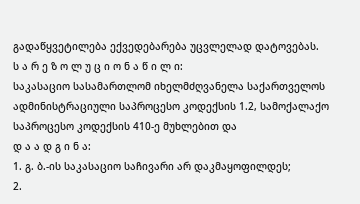გადაწყვეტილება ექვედებარება უცვლელად დატოვებას.
ს ა რ ე ზ ო ლ უ ც ი ო ნ ა წ ი ლ ი:
საკასაციო სასამართლომ იხელმძღვანელა საქართველოს ადმინისტრაციული საპროცესო კოდექსის 1.2, სამოქალაქო საპროცესო კოდექსის 410-ე მუხლებით და
დ ა ა დ გ ი ნ ა:
1. გ. ბ.-ის საკასაციო საჩივარი არ დაკმაყოფილდეს;
2.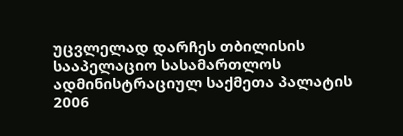უცვლელად დარჩეს თბილისის სააპელაციო სასამართლოს ადმინისტრაციულ საქმეთა პალატის 2006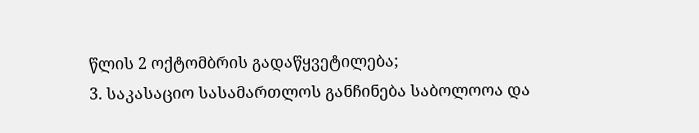წლის 2 ოქტომბრის გადაწყვეტილება;
3. საკასაციო სასამართლოს განჩინება საბოლოოა და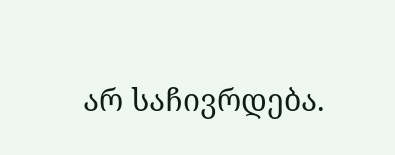არ საჩივრდება.